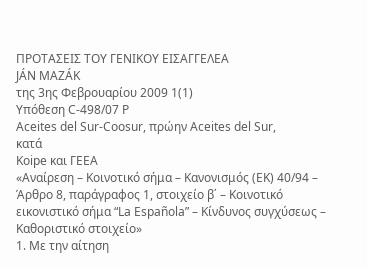ΠΡΟΤΑΣΕΙΣ ΤΟΥ ΓΕΝΙΚΟΥ ΕΙΣΑΓΓΕΛΕΑ
JÁN MAZÁK
της 3ης Φεβρουαρίου 2009 1(1)
Υπόθεση C‑498/07 P
Aceites del Sur-Coosur, πρώην Aceites del Sur,
κατά
Koipe και ΓΕΕΑ
«Αναίρεση – Κοινοτικό σήμα – Κανονισμός (ΕΚ) 40/94 – Άρθρο 8, παράγραφος 1, στοιχείο β΄ – Κοινοτικό εικονιστικό σήμα “La Española” – Κίνδυνος συγχύσεως – Καθοριστικό στοιχείο»
1. Με την αίτηση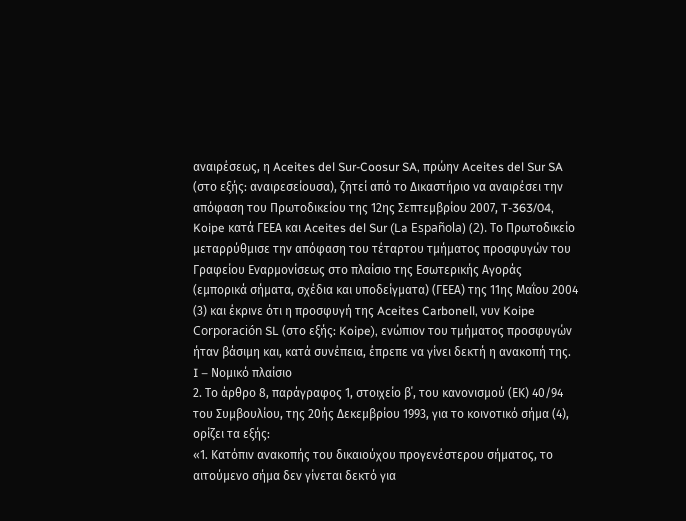αναιρέσεως, η Aceites del Sur-Coosur SA, πρώην Aceites del Sur SA (στο εξής: αναιρεσείουσα), ζητεί από το Δικαστήριο να αναιρέσει την απόφαση του Πρωτοδικείου της 12ης Σεπτεμβρίου 2007, T-363/04, Koipe κατά ΓΕΕΑ και Aceites del Sur (La Española) (2). Το Πρωτοδικείο μεταρρύθμισε την απόφαση του τέταρτου τμήματος προσφυγών του Γραφείου Εναρμονίσεως στο πλαίσιο της Εσωτερικής Αγοράς (εμπορικά σήματα, σχέδια και υποδείγματα) (ΓΕΕΑ) της 11ης Μαΐου 2004 (3) και έκρινε ότι η προσφυγή της Aceites Carbonell, νυν Koipe Corporación SL (στο εξής: Koipe), ενώπιον του τμήματος προσφυγών ήταν βάσιμη και, κατά συνέπεια, έπρεπε να γίνει δεκτή η ανακοπή της.
I – Νομικό πλαίσιο
2. Το άρθρο 8, παράγραφος 1, στοιχείο β΄, του κανονισμού (ΕΚ) 40/94 του Συμβουλίου, της 20ής Δεκεμβρίου 1993, για το κοινοτικό σήμα (4), ορίζει τα εξής:
«1. Κατόπιν ανακοπής του δικαιούχου προγενέστερου σήματος, το αιτούμενο σήμα δεν γίνεται δεκτό για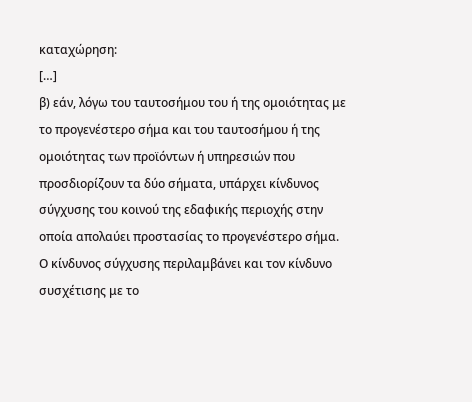καταχώρηση:
[…]
β) εάν, λόγω του ταυτοσήμου του ή της ομοιότητας με το προγενέστερο σήμα και του ταυτοσήμου ή της ομοιότητας των προϊόντων ή υπηρεσιών που προσδιορίζουν τα δύο σήματα, υπάρχει κίνδυνος σύγχυσης του κοινού της εδαφικής περιοχής στην οποία απολαύει προστασίας το προγενέστερο σήμα. Ο κίνδυνος σύγχυσης περιλαμβάνει και τον κίνδυνο συσχέτισης με το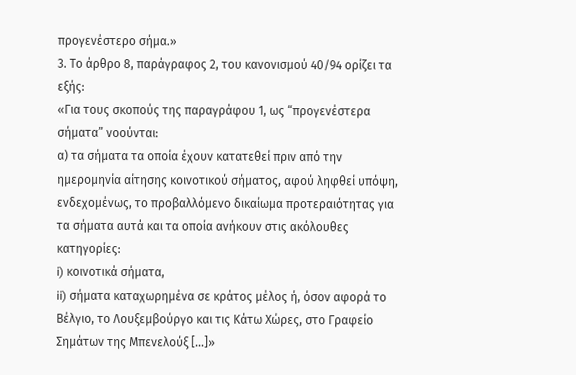προγενέστερο σήμα.»
3. Το άρθρο 8, παράγραφος 2, του κανονισμού 40/94 ορίζει τα εξής:
«Για τους σκοπούς της παραγράφου 1, ως “προγενέστερα σήματα” νοούνται:
α) τα σήματα τα οποία έχουν κατατεθεί πριν από την ημερομηνία αίτησης κοινοτικού σήματος, αφού ληφθεί υπόψη, ενδεχομένως, το προβαλλόμενο δικαίωμα προτεραιότητας για τα σήματα αυτά και τα οποία ανήκουν στις ακόλουθες κατηγορίες:
i) κοινοτικά σήματα,
ii) σήματα καταχωρημένα σε κράτος μέλος ή, όσον αφορά το Βέλγιο, το Λουξεμβούργο και τις Κάτω Χώρες, στο Γραφείο Σημάτων της Μπενελούξ […]»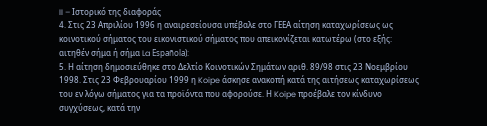II – Ιστορικό της διαφοράς
4. Στις 23 Απριλίου 1996 η αναιρεσείουσα υπέβαλε στο ΓΕΕΑ αίτηση καταχωρίσεως ως κοινοτικού σήματος του εικονιστικού σήματος που απεικονίζεται κατωτέρω (στο εξής: αιτηθέν σήμα ή σήμα La Española):
5. Η αίτηση δημοσιεύθηκε στο Δελτίο Κοινοτικών Σημάτων αριθ. 89/98 στις 23 Νοεμβρίου 1998. Στις 23 Φεβρουαρίου 1999 η Koipe άσκησε ανακοπή κατά της αιτήσεως καταχωρίσεως του εν λόγω σήματος για τα προϊόντα που αφορούσε. Η Koipe προέβαλε τον κίνδυνο συγχύσεως, κατά την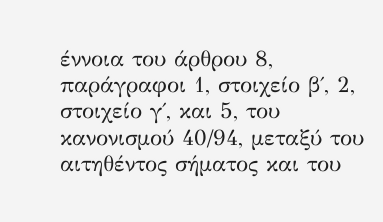έννοια του άρθρου 8, παράγραφοι 1, στοιχείο β΄, 2, στοιχείο γ΄, και 5, του κανονισμού 40/94, μεταξύ του αιτηθέντος σήματος και του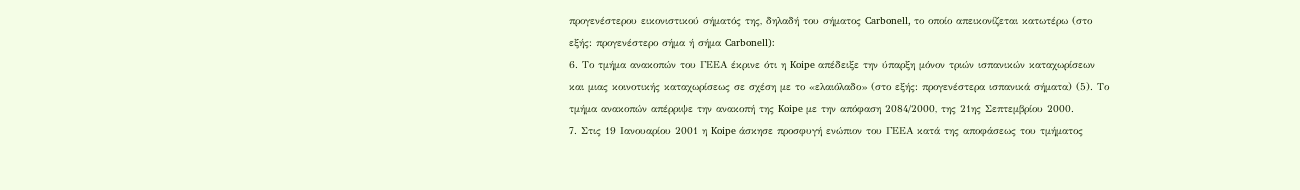προγενέστερου εικονιστικού σήματός της, δηλαδή του σήματος Carbonell, το οποίο απεικονίζεται κατωτέρω (στο εξής: προγενέστερο σήμα ή σήμα Carbonell):
6. Το τμήμα ανακοπών του ΓΕΕΑ έκρινε ότι η Koipe απέδειξε την ύπαρξη μόνον τριών ισπανικών καταχωρίσεων και μιας κοινοτικής καταχωρίσεως σε σχέση με το «ελαιόλαδο» (στο εξής: προγενέστερα ισπανικά σήματα) (5). Το τμήμα ανακοπών απέρριψε την ανακοπή της Koipe με την απόφαση 2084/2000, της 21ης Σεπτεμβρίου 2000.
7. Στις 19 Ιανουαρίου 2001 η Koipe άσκησε προσφυγή ενώπιον του ΓΕΕΑ κατά της αποφάσεως του τμήματος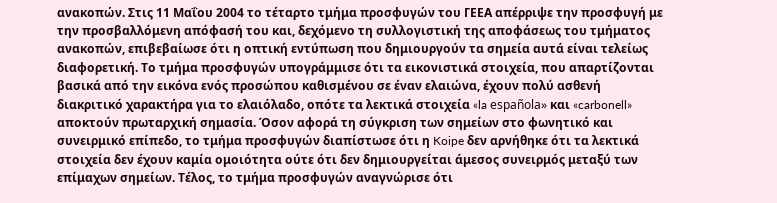ανακοπών. Στις 11 Μαΐου 2004 το τέταρτο τμήμα προσφυγών του ΓΕΕΑ απέρριψε την προσφυγή με την προσβαλλόμενη απόφασή του και, δεχόμενο τη συλλογιστική της αποφάσεως του τμήματος ανακοπών, επιβεβαίωσε ότι η οπτική εντύπωση που δημιουργούν τα σημεία αυτά είναι τελείως διαφορετική. Το τμήμα προσφυγών υπογράμμισε ότι τα εικονιστικά στοιχεία, που απαρτίζονται βασικά από την εικόνα ενός προσώπου καθισμένου σε έναν ελαιώνα, έχουν πολύ ασθενή διακριτικό χαρακτήρα για το ελαιόλαδο, οπότε τα λεκτικά στοιχεία «la española» και «carbonell» αποκτούν πρωταρχική σημασία. Όσον αφορά τη σύγκριση των σημείων στο φωνητικό και συνειρμικό επίπεδο, το τμήμα προσφυγών διαπίστωσε ότι η Koipe δεν αρνήθηκε ότι τα λεκτικά στοιχεία δεν έχουν καμία ομοιότητα ούτε ότι δεν δημιουργείται άμεσος συνειρμός μεταξύ των επίμαχων σημείων. Τέλος, το τμήμα προσφυγών αναγνώρισε ότι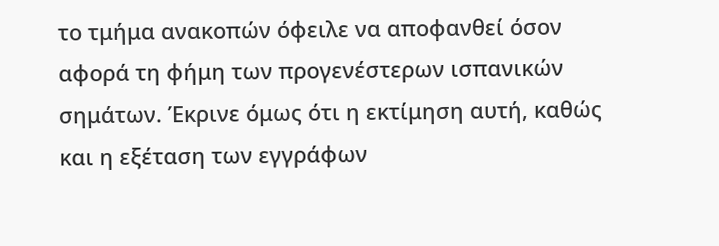το τμήμα ανακοπών όφειλε να αποφανθεί όσον αφορά τη φήμη των προγενέστερων ισπανικών σημάτων. Έκρινε όμως ότι η εκτίμηση αυτή, καθώς και η εξέταση των εγγράφων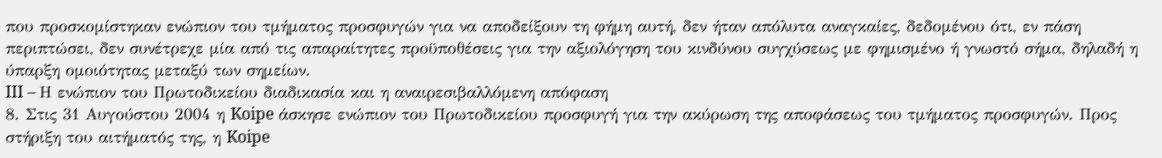που προσκομίστηκαν ενώπιον του τμήματος προσφυγών για να αποδείξουν τη φήμη αυτή, δεν ήταν απόλυτα αναγκαίες, δεδομένου ότι, εν πάση περιπτώσει, δεν συνέτρεχε μία από τις απαραίτητες προϋποθέσεις για την αξιολόγηση του κινδύνου συγχύσεως με φημισμένο ή γνωστό σήμα, δηλαδή η ύπαρξη ομοιότητας μεταξύ των σημείων.
III – Η ενώπιον του Πρωτοδικείου διαδικασία και η αναιρεσιβαλλόμενη απόφαση
8. Στις 31 Αυγούστου 2004 η Koipe άσκησε ενώπιον του Πρωτοδικείου προσφυγή για την ακύρωση της αποφάσεως του τμήματος προσφυγών. Προς στήριξη του αιτήματός της, η Koipe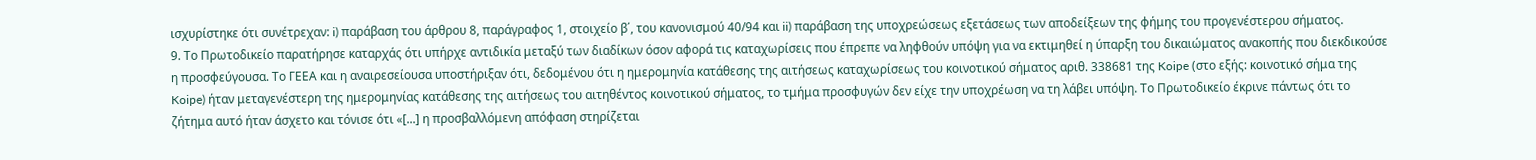ισχυρίστηκε ότι συνέτρεχαν: i) παράβαση του άρθρου 8, παράγραφος 1, στοιχείο β΄, του κανονισμού 40/94 και ii) παράβαση της υποχρεώσεως εξετάσεως των αποδείξεων της φήμης του προγενέστερου σήματος.
9. Το Πρωτοδικείο παρατήρησε καταρχάς ότι υπήρχε αντιδικία μεταξύ των διαδίκων όσον αφορά τις καταχωρίσεις που έπρεπε να ληφθούν υπόψη για να εκτιμηθεί η ύπαρξη του δικαιώματος ανακοπής που διεκδικούσε η προσφεύγουσα. Το ΓΕΕΑ και η αναιρεσείουσα υποστήριξαν ότι, δεδομένου ότι η ημερομηνία κατάθεσης της αιτήσεως καταχωρίσεως του κοινοτικού σήματος αριθ. 338681 της Koipe (στο εξής: κοινοτικό σήμα της Koipe) ήταν μεταγενέστερη της ημερομηνίας κατάθεσης της αιτήσεως του αιτηθέντος κοινοτικού σήματος, το τμήμα προσφυγών δεν είχε την υποχρέωση να τη λάβει υπόψη. Το Πρωτοδικείο έκρινε πάντως ότι το ζήτημα αυτό ήταν άσχετο και τόνισε ότι «[...] η προσβαλλόμενη απόφαση στηρίζεται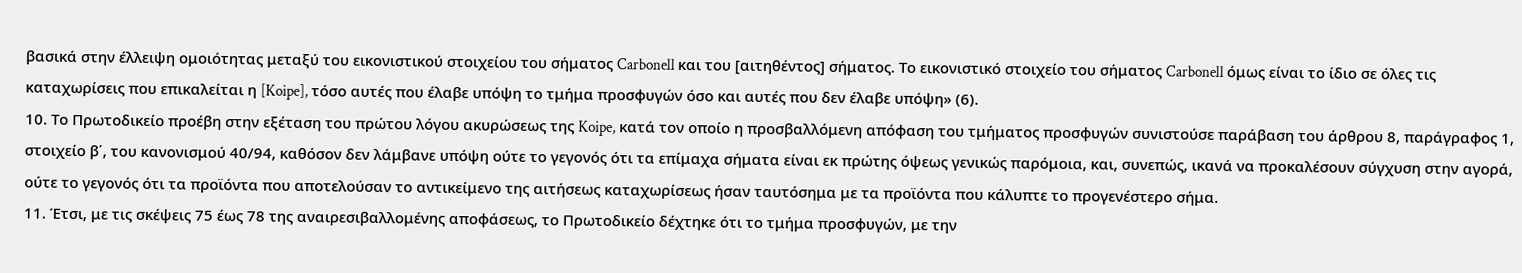βασικά στην έλλειψη ομοιότητας μεταξύ του εικονιστικού στοιχείου του σήματος Carbonell και του [αιτηθέντος] σήματος. Το εικονιστικό στοιχείο του σήματος Carbonell όμως είναι το ίδιο σε όλες τις καταχωρίσεις που επικαλείται η [Koipe], τόσο αυτές που έλαβε υπόψη το τμήμα προσφυγών όσο και αυτές που δεν έλαβε υπόψη» (6).
10. Το Πρωτοδικείο προέβη στην εξέταση του πρώτου λόγου ακυρώσεως της Koipe, κατά τον οποίο η προσβαλλόμενη απόφαση του τμήματος προσφυγών συνιστούσε παράβαση του άρθρου 8, παράγραφος 1, στοιχείο β΄, του κανονισμού 40/94, καθόσον δεν λάμβανε υπόψη ούτε το γεγονός ότι τα επίμαχα σήματα είναι εκ πρώτης όψεως γενικώς παρόμοια, και, συνεπώς, ικανά να προκαλέσουν σύγχυση στην αγορά, ούτε το γεγονός ότι τα προϊόντα που αποτελούσαν το αντικείμενο της αιτήσεως καταχωρίσεως ήσαν ταυτόσημα με τα προϊόντα που κάλυπτε το προγενέστερο σήμα.
11. Έτσι, με τις σκέψεις 75 έως 78 της αναιρεσιβαλλομένης αποφάσεως, το Πρωτοδικείο δέχτηκε ότι το τμήμα προσφυγών, με την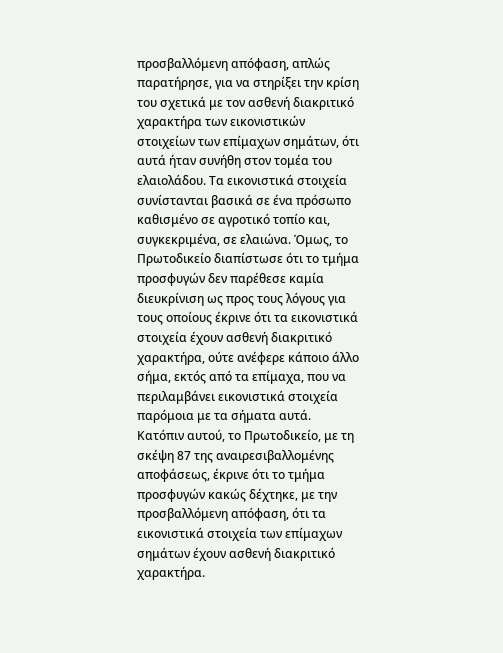προσβαλλόμενη απόφαση, απλώς παρατήρησε, για να στηρίξει την κρίση του σχετικά με τον ασθενή διακριτικό χαρακτήρα των εικονιστικών στοιχείων των επίμαχων σημάτων, ότι αυτά ήταν συνήθη στον τομέα του ελαιολάδου. Τα εικονιστικά στοιχεία συνίστανται βασικά σε ένα πρόσωπο καθισμένο σε αγροτικό τοπίο και, συγκεκριμένα, σε ελαιώνα. Όμως, το Πρωτοδικείο διαπίστωσε ότι το τμήμα προσφυγών δεν παρέθεσε καμία διευκρίνιση ως προς τους λόγους για τους οποίους έκρινε ότι τα εικονιστικά στοιχεία έχουν ασθενή διακριτικό χαρακτήρα, ούτε ανέφερε κάποιο άλλο σήμα, εκτός από τα επίμαχα, που να περιλαμβάνει εικονιστικά στοιχεία παρόμοια με τα σήματα αυτά. Κατόπιν αυτού, το Πρωτοδικείο, με τη σκέψη 87 της αναιρεσιβαλλομένης αποφάσεως, έκρινε ότι το τμήμα προσφυγών κακώς δέχτηκε, με την προσβαλλόμενη απόφαση, ότι τα εικονιστικά στοιχεία των επίμαχων σημάτων έχουν ασθενή διακριτικό χαρακτήρα.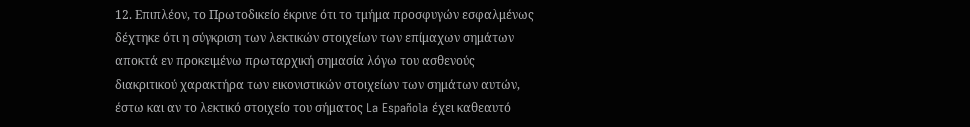12. Επιπλέον, το Πρωτοδικείο έκρινε ότι το τμήμα προσφυγών εσφαλμένως δέχτηκε ότι η σύγκριση των λεκτικών στοιχείων των επίμαχων σημάτων αποκτά εν προκειμένω πρωταρχική σημασία λόγω του ασθενούς διακριτικού χαρακτήρα των εικονιστικών στοιχείων των σημάτων αυτών, έστω και αν το λεκτικό στοιχείο του σήματος La Española έχει καθεαυτό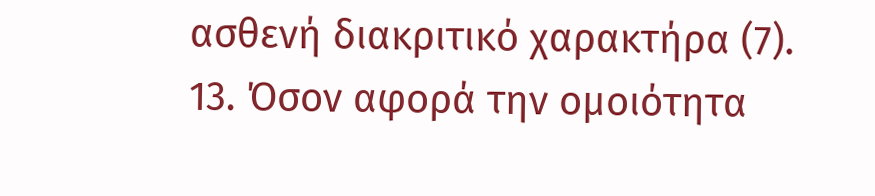ασθενή διακριτικό χαρακτήρα (7).
13. Όσον αφορά την ομοιότητα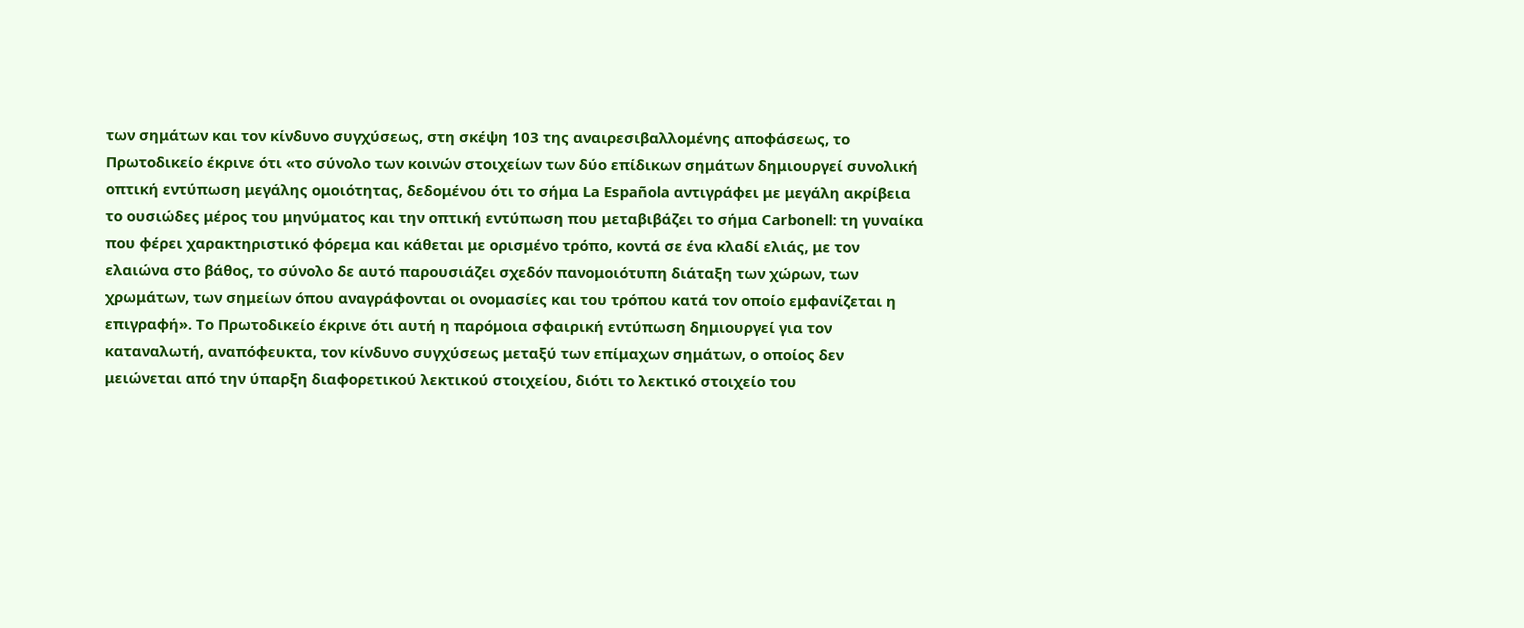των σημάτων και τον κίνδυνο συγχύσεως, στη σκέψη 103 της αναιρεσιβαλλομένης αποφάσεως, το Πρωτοδικείο έκρινε ότι «το σύνολο των κοινών στοιχείων των δύο επίδικων σημάτων δημιουργεί συνολική οπτική εντύπωση μεγάλης ομοιότητας, δεδομένου ότι το σήμα La Española αντιγράφει με μεγάλη ακρίβεια το ουσιώδες μέρος του μηνύματος και την οπτική εντύπωση που μεταβιβάζει το σήμα Carbonell: τη γυναίκα που φέρει χαρακτηριστικό φόρεμα και κάθεται με ορισμένο τρόπο, κοντά σε ένα κλαδί ελιάς, με τον ελαιώνα στο βάθος, το σύνολο δε αυτό παρουσιάζει σχεδόν πανομοιότυπη διάταξη των χώρων, των χρωμάτων, των σημείων όπου αναγράφονται οι ονομασίες και του τρόπου κατά τον οποίο εμφανίζεται η επιγραφή». Το Πρωτοδικείο έκρινε ότι αυτή η παρόμοια σφαιρική εντύπωση δημιουργεί για τον καταναλωτή, αναπόφευκτα, τον κίνδυνο συγχύσεως μεταξύ των επίμαχων σημάτων, ο οποίος δεν μειώνεται από την ύπαρξη διαφορετικού λεκτικού στοιχείου, διότι το λεκτικό στοιχείο του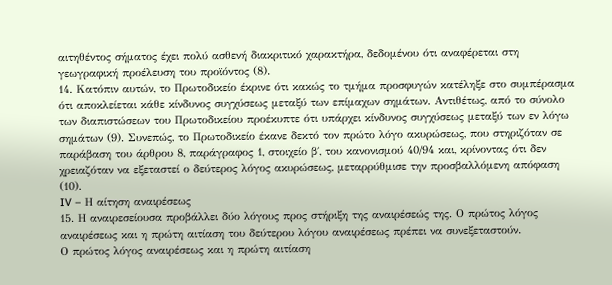αιτηθέντος σήματος έχει πολύ ασθενή διακριτικό χαρακτήρα, δεδομένου ότι αναφέρεται στη γεωγραφική προέλευση του προϊόντος (8).
14. Κατόπιν αυτών, το Πρωτοδικείο έκρινε ότι κακώς το τμήμα προσφυγών κατέληξε στο συμπέρασμα ότι αποκλείεται κάθε κίνδυνος συγχύσεως μεταξύ των επίμαχων σημάτων. Αντιθέτως, από το σύνολο των διαπιστώσεων του Πρωτοδικείου προέκυπτε ότι υπάρχει κίνδυνος συγχύσεως μεταξύ των εν λόγω σημάτων (9). Συνεπώς, το Πρωτοδικείο έκανε δεκτό τον πρώτο λόγο ακυρώσεως, που στηριζόταν σε παράβαση του άρθρου 8, παράγραφος 1, στοιχείο β΄, του κανονισμού 40/94 και, κρίνοντας ότι δεν χρειαζόταν να εξεταστεί ο δεύτερος λόγος ακυρώσεως, μεταρρύθμισε την προσβαλλόμενη απόφαση (10).
IV – Η αίτηση αναιρέσεως
15. Η αναιρεσείουσα προβάλλει δύο λόγους προς στήριξη της αναιρέσεώς της. Ο πρώτος λόγος αναιρέσεως και η πρώτη αιτίαση του δεύτερου λόγου αναιρέσεως πρέπει να συνεξεταστούν.
Ο πρώτος λόγος αναιρέσεως και η πρώτη αιτίαση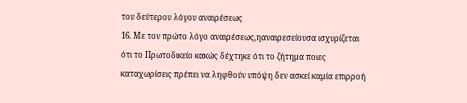του δεύτερου λόγου αναιρέσεως
16. Με τον πρώτο λόγο αναιρέσεως,ηαναιρεσείουσα ισχυρίζεται ότι το Πρωτοδικείο κακώς δέχτηκε ότι το ζήτημα ποιες καταχωρίσεις πρέπει να ληφθούν υπόψη δεν ασκεί καμία επιρροή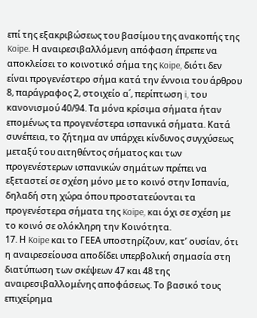επί της εξακριβώσεως του βασίμου της ανακοπής της Koipe. Η αναιρεσιβαλλόμενη απόφαση έπρεπε να αποκλείσει το κοινοτικό σήμα της Koipe, διότι δεν είναι προγενέστερο σήμα κατά την έννοια του άρθρου 8, παράγραφος 2, στοιχείο α΄, περίπτωση i, του κανονισμού 40/94. Τα μόνα κρίσιμα σήματα ήταν επομένως τα προγενέστερα ισπανικά σήματα. Κατά συνέπεια, το ζήτημα αν υπάρχει κίνδυνος συγχύσεως μεταξύ του αιτηθέντος σήματος και των προγενέστερων ισπανικών σημάτων πρέπει να εξεταστεί σε σχέση μόνο με το κοινό στην Ισπανία, δηλαδή στη χώρα όπου προστατεύονται τα προγενέστερα σήματα της Koipe, και όχι σε σχέση με το κοινό σε ολόκληρη την Κοινότητα.
17. Η Koipe και το ΓΕΕΑ υποστηρίζουν, κατ’ ουσίαν, ότι η αναιρεσείουσα αποδίδει υπερβολική σημασία στη διατύπωση των σκέψεων 47 και 48 της αναιρεσιβαλλομένης αποφάσεως. Το βασικό τους επιχείρημα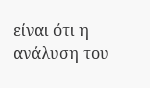είναι ότι η ανάλυση του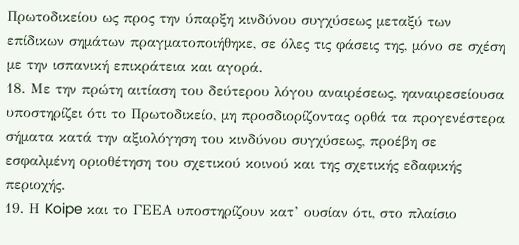Πρωτοδικείου ως προς την ύπαρξη κινδύνου συγχύσεως μεταξύ των επίδικων σημάτων πραγματοποιήθηκε, σε όλες τις φάσεις της, μόνο σε σχέση με την ισπανική επικράτεια και αγορά.
18. Με την πρώτη αιτίαση του δεύτερου λόγου αναιρέσεως, ηαναιρεσείουσα υποστηρίζει ότι το Πρωτοδικείο, μη προσδιορίζοντας ορθά τα προγενέστερα σήματα κατά την αξιολόγηση του κινδύνου συγχύσεως, προέβη σε εσφαλμένη οριοθέτηση του σχετικού κοινού και της σχετικής εδαφικής περιοχής.
19. Η Koipe και το ΓΕΕΑ υποστηρίζουν κατ’ ουσίαν ότι, στο πλαίσιο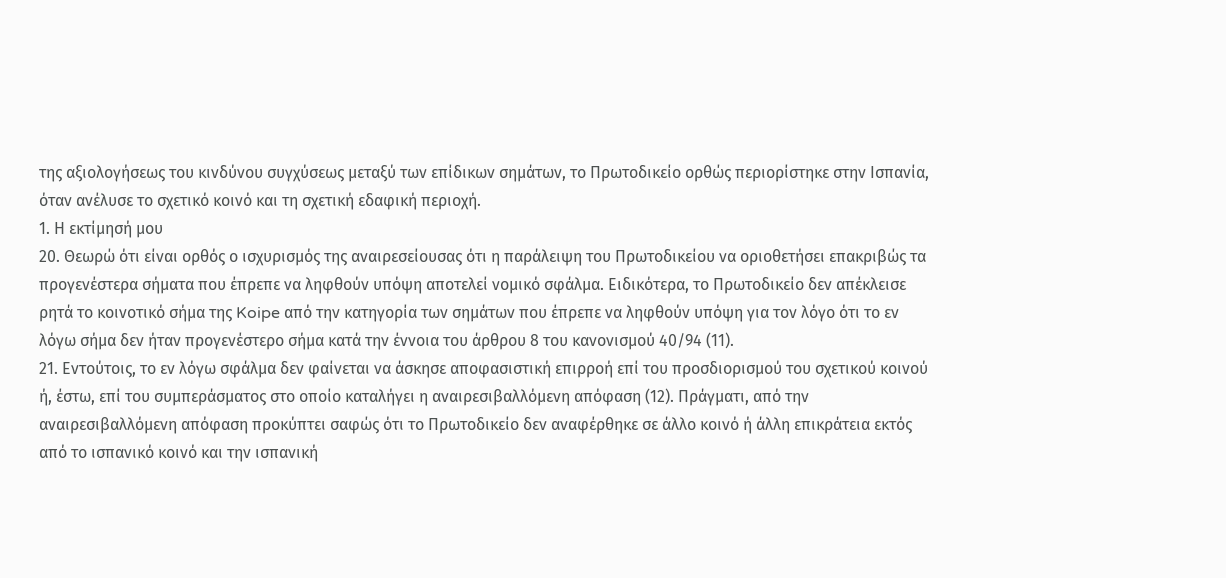της αξιολογήσεως του κινδύνου συγχύσεως μεταξύ των επίδικων σημάτων, το Πρωτοδικείο ορθώς περιορίστηκε στην Ισπανία, όταν ανέλυσε το σχετικό κοινό και τη σχετική εδαφική περιοχή.
1. Η εκτίμησή μου
20. Θεωρώ ότι είναι ορθός ο ισχυρισμός της αναιρεσείουσας ότι η παράλειψη του Πρωτοδικείου να οριοθετήσει επακριβώς τα προγενέστερα σήματα που έπρεπε να ληφθούν υπόψη αποτελεί νομικό σφάλμα. Ειδικότερα, το Πρωτοδικείο δεν απέκλεισε ρητά το κοινοτικό σήμα της Koipe από την κατηγορία των σημάτων που έπρεπε να ληφθούν υπόψη για τον λόγο ότι το εν λόγω σήμα δεν ήταν προγενέστερο σήμα κατά την έννοια του άρθρου 8 του κανονισμού 40/94 (11).
21. Εντούτοις, το εν λόγω σφάλμα δεν φαίνεται να άσκησε αποφασιστική επιρροή επί του προσδιορισμού του σχετικού κοινού ή, έστω, επί του συμπεράσματος στο οποίο καταλήγει η αναιρεσιβαλλόμενη απόφαση (12). Πράγματι, από την αναιρεσιβαλλόμενη απόφαση προκύπτει σαφώς ότι το Πρωτοδικείο δεν αναφέρθηκε σε άλλο κοινό ή άλλη επικράτεια εκτός από το ισπανικό κοινό και την ισπανική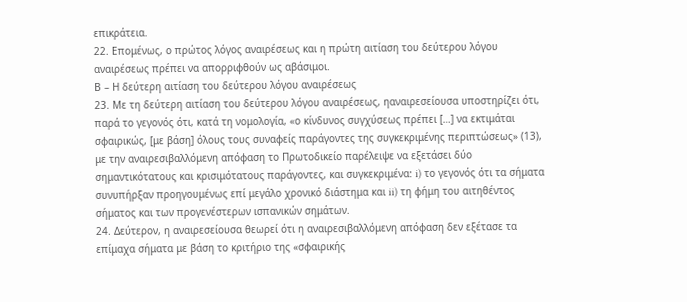επικράτεια.
22. Επομένως, ο πρώτος λόγος αναιρέσεως και η πρώτη αιτίαση του δεύτερου λόγου αναιρέσεως πρέπει να απορριφθούν ως αβάσιμοι.
Β – Η δεύτερη αιτίαση του δεύτερου λόγου αναιρέσεως
23. Με τη δεύτερη αιτίαση του δεύτερου λόγου αναιρέσεως, ηαναιρεσείουσα υποστηρίζει ότι, παρά το γεγονός ότι, κατά τη νομολογία, «ο κίνδυνος συγχύσεως πρέπει […] να εκτιμάται σφαιρικώς, [με βάση] όλους τους συναφείς παράγοντες της συγκεκριμένης περιπτώσεως» (13), με την αναιρεσιβαλλόμενη απόφαση το Πρωτοδικείο παρέλειψε να εξετάσει δύο σημαντικότατους και κρισιμότατους παράγοντες, και συγκεκριμένα: i) το γεγονός ότι τα σήματα συνυπήρξαν προηγουμένως επί μεγάλο χρονικό διάστημα και ii) τη φήμη του αιτηθέντος σήματος και των προγενέστερων ισπανικών σημάτων.
24. Δεύτερον, η αναιρεσείουσα θεωρεί ότι η αναιρεσιβαλλόμενη απόφαση δεν εξέτασε τα επίμαχα σήματα με βάση το κριτήριο της «σφαιρικής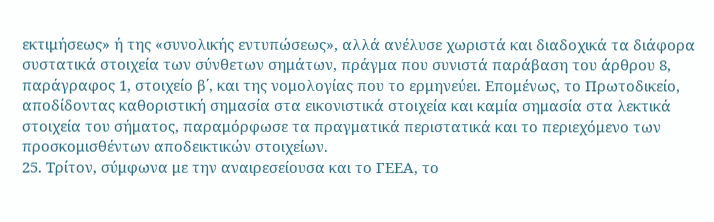εκτιμήσεως» ή της «συνολικής εντυπώσεως», αλλά ανέλυσε χωριστά και διαδοχικά τα διάφορα συστατικά στοιχεία των σύνθετων σημάτων, πράγμα που συνιστά παράβαση του άρθρου 8, παράγραφος 1, στοιχείο β΄, και της νομολογίας που το ερμηνεύει. Επομένως, το Πρωτοδικείο, αποδίδοντας καθοριστική σημασία στα εικονιστικά στοιχεία και καμία σημασία στα λεκτικά στοιχεία του σήματος, παραμόρφωσε τα πραγματικά περιστατικά και το περιεχόμενο των προσκομισθέντων αποδεικτικών στοιχείων.
25. Τρίτον, σύμφωνα με την αναιρεσείουσα και το ΓΕΕΑ, το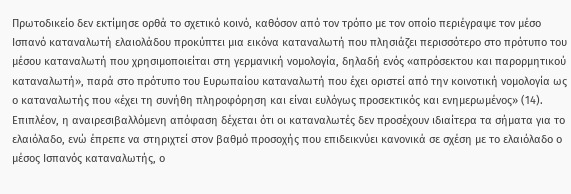Πρωτοδικείο δεν εκτίμησε ορθά το σχετικό κοινό, καθόσον από τον τρόπο με τον οποίο περιέγραψε τον μέσο Ισπανό καταναλωτή ελαιολάδου προκύπτει μια εικόνα καταναλωτή που πλησιάζει περισσότερο στο πρότυπο του μέσου καταναλωτή που χρησιμοποιείται στη γερμανική νομολογία, δηλαδή ενός «απρόσεκτου και παρορμητικού καταναλωτή», παρά στο πρότυπο του Ευρωπαίου καταναλωτή που έχει οριστεί από την κοινοτική νομολογία ως ο καταναλωτής που «έχει τη συνήθη πληροφόρηση και είναι ευλόγως προσεκτικός και ενημερωμένος» (14). Επιπλέον, η αναιρεσιβαλλόμενη απόφαση δέχεται ότι οι καταναλωτές δεν προσέχουν ιδιαίτερα τα σήματα για το ελαιόλαδο, ενώ έπρεπε να στηριχτεί στον βαθμό προσοχής που επιδεικνύει κανονικά σε σχέση με το ελαιόλαδο ο μέσος Ισπανός καταναλωτής, ο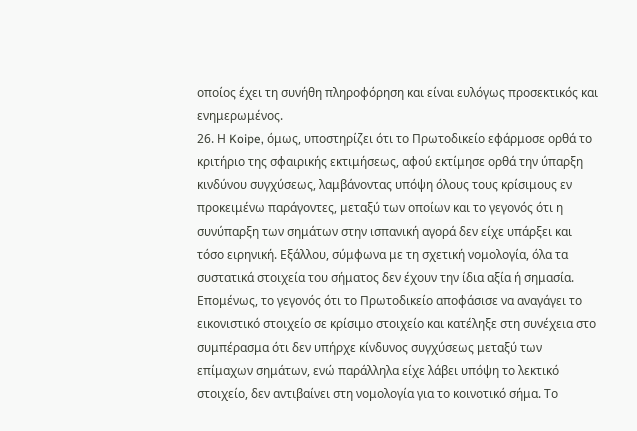οποίος έχει τη συνήθη πληροφόρηση και είναι ευλόγως προσεκτικός και ενημερωμένος.
26. Η Koipe, όμως, υποστηρίζει ότι το Πρωτοδικείο εφάρμοσε ορθά το κριτήριο της σφαιρικής εκτιμήσεως, αφού εκτίμησε ορθά την ύπαρξη κινδύνου συγχύσεως, λαμβάνοντας υπόψη όλους τους κρίσιμους εν προκειμένω παράγοντες, μεταξύ των οποίων και το γεγονός ότι η συνύπαρξη των σημάτων στην ισπανική αγορά δεν είχε υπάρξει και τόσο ειρηνική. Εξάλλου, σύμφωνα με τη σχετική νομολογία, όλα τα συστατικά στοιχεία του σήματος δεν έχουν την ίδια αξία ή σημασία. Επομένως, το γεγονός ότι το Πρωτοδικείο αποφάσισε να αναγάγει το εικονιστικό στοιχείο σε κρίσιμο στοιχείο και κατέληξε στη συνέχεια στο συμπέρασμα ότι δεν υπήρχε κίνδυνος συγχύσεως μεταξύ των επίμαχων σημάτων, ενώ παράλληλα είχε λάβει υπόψη το λεκτικό στοιχείο, δεν αντιβαίνει στη νομολογία για το κοινοτικό σήμα. Το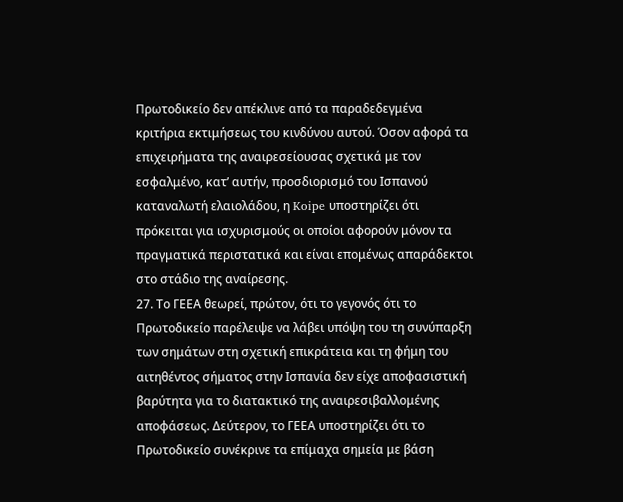Πρωτοδικείο δεν απέκλινε από τα παραδεδεγμένα κριτήρια εκτιμήσεως του κινδύνου αυτού. Όσον αφορά τα επιχειρήματα της αναιρεσείουσας σχετικά με τον εσφαλμένο, κατ’ αυτήν, προσδιορισμό του Ισπανού καταναλωτή ελαιολάδου, η Koipe υποστηρίζει ότι πρόκειται για ισχυρισμούς οι οποίοι αφορούν μόνον τα πραγματικά περιστατικά και είναι επομένως απαράδεκτοι στο στάδιο της αναίρεσης.
27. Το ΓΕΕΑ θεωρεί, πρώτον, ότι το γεγονός ότι το Πρωτοδικείο παρέλειψε να λάβει υπόψη του τη συνύπαρξη των σημάτων στη σχετική επικράτεια και τη φήμη του αιτηθέντος σήματος στην Ισπανία δεν είχε αποφασιστική βαρύτητα για το διατακτικό της αναιρεσιβαλλομένης αποφάσεως. Δεύτερον, το ΓΕΕΑ υποστηρίζει ότι το Πρωτοδικείο συνέκρινε τα επίμαχα σημεία με βάση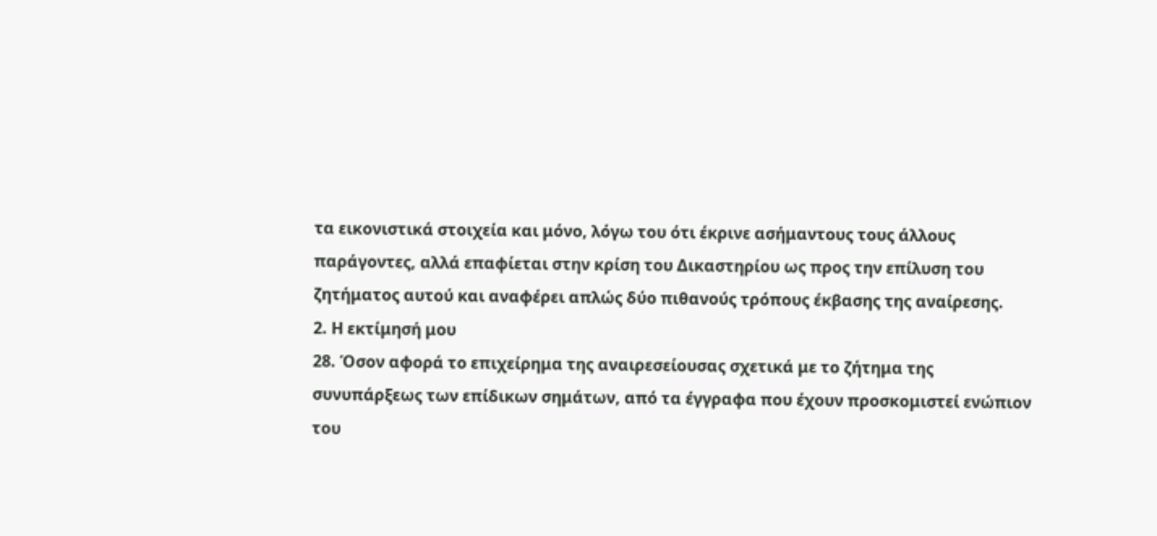τα εικονιστικά στοιχεία και μόνο, λόγω του ότι έκρινε ασήμαντους τους άλλους παράγοντες, αλλά επαφίεται στην κρίση του Δικαστηρίου ως προς την επίλυση του ζητήματος αυτού και αναφέρει απλώς δύο πιθανούς τρόπους έκβασης της αναίρεσης.
2. Η εκτίμησή μου
28. Όσον αφορά το επιχείρημα της αναιρεσείουσας σχετικά με το ζήτημα της συνυπάρξεως των επίδικων σημάτων, από τα έγγραφα που έχουν προσκομιστεί ενώπιον του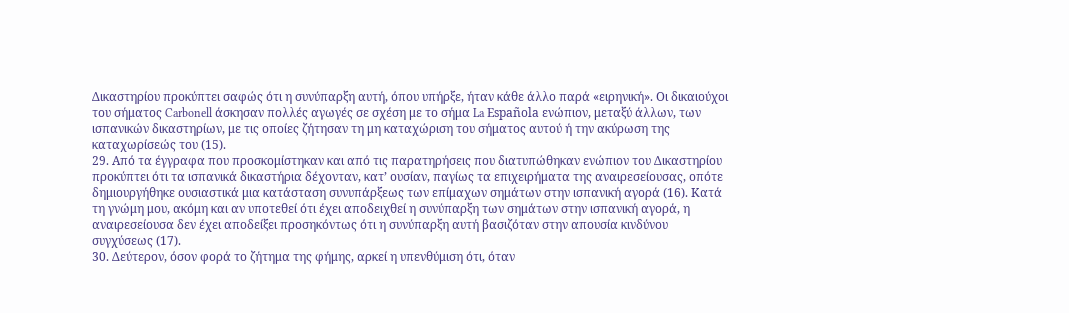Δικαστηρίου προκύπτει σαφώς ότι η συνύπαρξη αυτή, όπου υπήρξε, ήταν κάθε άλλο παρά «ειρηνική». Οι δικαιούχοι του σήματος Carbonell άσκησαν πολλές αγωγές σε σχέση με το σήμα La Española ενώπιον, μεταξύ άλλων, των ισπανικών δικαστηρίων, με τις οποίες ζήτησαν τη μη καταχώριση του σήματος αυτού ή την ακύρωση της καταχωρίσεώς του (15).
29. Από τα έγγραφα που προσκομίστηκαν και από τις παρατηρήσεις που διατυπώθηκαν ενώπιον του Δικαστηρίου προκύπτει ότι τα ισπανικά δικαστήρια δέχονταν, κατ’ ουσίαν, παγίως τα επιχειρήματα της αναιρεσείουσας, οπότε δημιουργήθηκε ουσιαστικά μια κατάσταση συνυπάρξεως των επίμαχων σημάτων στην ισπανική αγορά (16). Κατά τη γνώμη μου, ακόμη και αν υποτεθεί ότι έχει αποδειχθεί η συνύπαρξη των σημάτων στην ισπανική αγορά, η αναιρεσείουσα δεν έχει αποδείξει προσηκόντως ότι η συνύπαρξη αυτή βασιζόταν στην απουσία κινδύνου συγχύσεως (17).
30. Δεύτερον, όσον φορά το ζήτημα της φήμης, αρκεί η υπενθύμιση ότι, όταν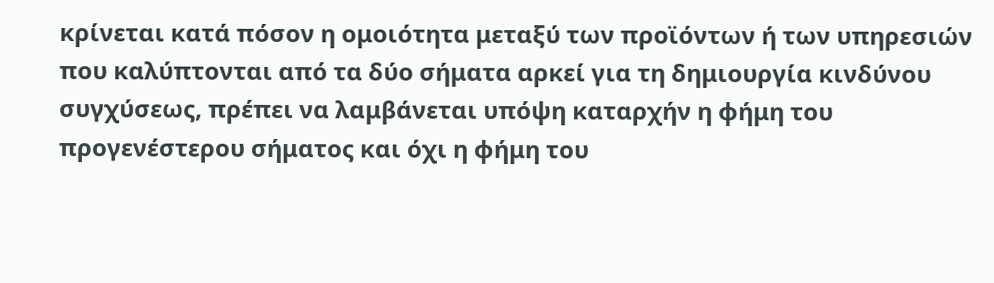κρίνεται κατά πόσον η ομοιότητα μεταξύ των προϊόντων ή των υπηρεσιών που καλύπτονται από τα δύο σήματα αρκεί για τη δημιουργία κινδύνου συγχύσεως, πρέπει να λαμβάνεται υπόψη καταρχήν η φήμη του προγενέστερου σήματος και όχι η φήμη του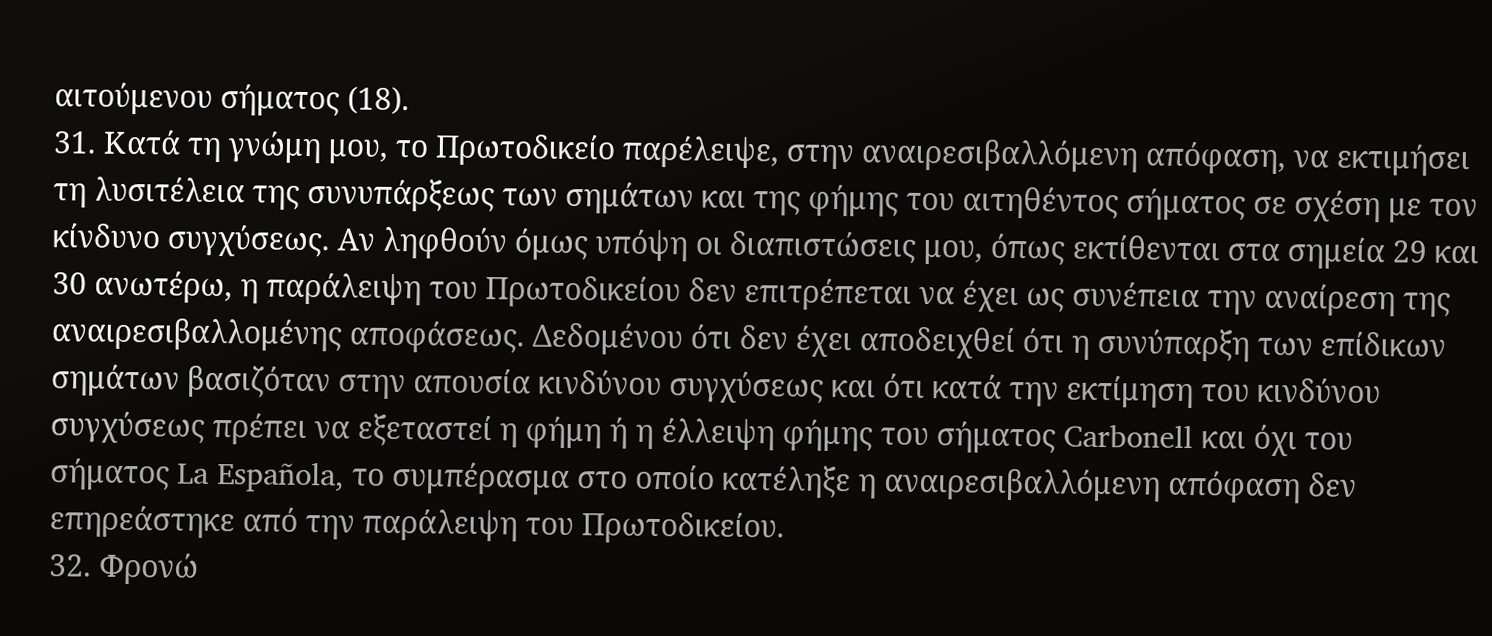αιτούμενου σήματος (18).
31. Κατά τη γνώμη μου, το Πρωτοδικείο παρέλειψε, στην αναιρεσιβαλλόμενη απόφαση, να εκτιμήσει τη λυσιτέλεια της συνυπάρξεως των σημάτων και της φήμης του αιτηθέντος σήματος σε σχέση με τον κίνδυνο συγχύσεως. Αν ληφθούν όμως υπόψη οι διαπιστώσεις μου, όπως εκτίθενται στα σημεία 29 και 30 ανωτέρω, η παράλειψη του Πρωτοδικείου δεν επιτρέπεται να έχει ως συνέπεια την αναίρεση της αναιρεσιβαλλομένης αποφάσεως. Δεδομένου ότι δεν έχει αποδειχθεί ότι η συνύπαρξη των επίδικων σημάτων βασιζόταν στην απουσία κινδύνου συγχύσεως και ότι κατά την εκτίμηση του κινδύνου συγχύσεως πρέπει να εξεταστεί η φήμη ή η έλλειψη φήμης του σήματος Carbonell και όχι του σήματος La Española, το συμπέρασμα στο οποίο κατέληξε η αναιρεσιβαλλόμενη απόφαση δεν επηρεάστηκε από την παράλειψη του Πρωτοδικείου.
32. Φρονώ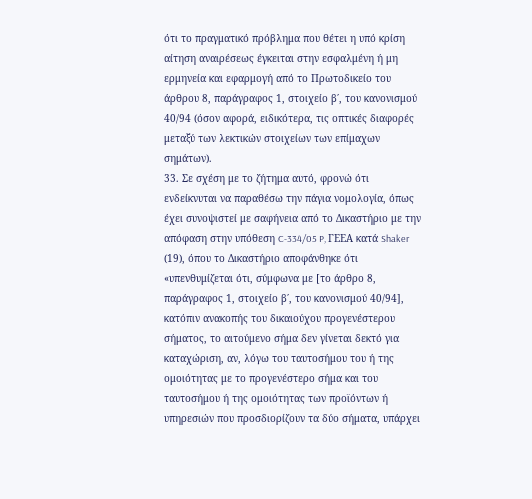ότι το πραγματικό πρόβλημα που θέτει η υπό κρίση αίτηση αναιρέσεως έγκειται στην εσφαλμένη ή μη ερμηνεία και εφαρμογή από το Πρωτοδικείο του άρθρου 8, παράγραφος 1, στοιχείο β΄, του κανονισμού 40/94 (όσον αφορά, ειδικότερα, τις οπτικές διαφορές μεταξύ των λεκτικών στοιχείων των επίμαχων σημάτων).
33. Σε σχέση με το ζήτημα αυτό, φρονώ ότι ενδείκνυται να παραθέσω την πάγια νομολογία, όπως έχει συνοψιστεί με σαφήνεια από το Δικαστήριο με την απόφαση στην υπόθεση C‑334/05 P, ΓΕΕΑ κατά Shaker (19), όπου το Δικαστήριο αποφάνθηκε ότι «υπενθυμίζεται ότι, σύμφωνα με [το άρθρο 8, παράγραφος 1, στοιχείο β΄, του κανονισμού 40/94], κατόπιν ανακοπής του δικαιούχου προγενέστερου σήματος, το αιτούμενο σήμα δεν γίνεται δεκτό για καταχώριση, αν, λόγω του ταυτοσήμου του ή της ομοιότητας με το προγενέστερο σήμα και του ταυτοσήμου ή της ομοιότητας των προϊόντων ή υπηρεσιών που προσδιορίζουν τα δύο σήματα, υπάρχει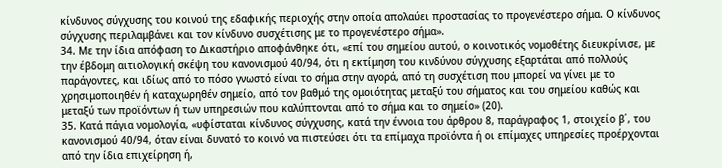κίνδυνος σύγχυσης του κοινού της εδαφικής περιοχής στην οποία απολαύει προστασίας το προγενέστερο σήμα. Ο κίνδυνος σύγχυσης περιλαμβάνει και τον κίνδυνο συσχέτισης με το προγενέστερο σήμα».
34. Με την ίδια απόφαση το Δικαστήριο αποφάνθηκε ότι, «επί του σημείου αυτού, ο κοινοτικός νομοθέτης διευκρίνισε, με την έβδομη αιτιολογική σκέψη του κανονισμού 40/94, ότι η εκτίμηση του κινδύνου σύγχυσης εξαρτάται από πολλούς παράγοντες, και ιδίως από το πόσο γνωστό είναι το σήμα στην αγορά, από τη συσχέτιση που μπορεί να γίνει με το χρησιμοποιηθέν ή καταχωρηθέν σημείο, από τον βαθμό της ομοιότητας μεταξύ του σήματος και του σημείου καθώς και μεταξύ των προϊόντων ή των υπηρεσιών που καλύπτονται από το σήμα και το σημείο» (20).
35. Κατά πάγια νομολογία, «υφίσταται κίνδυνος σύγχυσης, κατά την έννοια του άρθρου 8, παράγραφος 1, στοιχείο β΄, του κανονισμού 40/94, όταν είναι δυνατό το κοινό να πιστεύσει ότι τα επίμαχα προϊόντα ή οι επίμαχες υπηρεσίες προέρχονται από την ίδια επιχείρηση ή,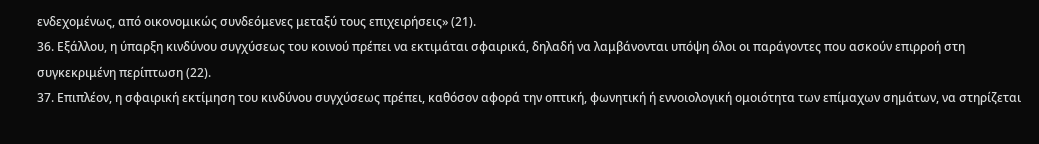ενδεχομένως, από οικονομικώς συνδεόμενες μεταξύ τους επιχειρήσεις» (21).
36. Εξάλλου, η ύπαρξη κινδύνου συγχύσεως του κοινού πρέπει να εκτιμάται σφαιρικά, δηλαδή να λαμβάνονται υπόψη όλοι οι παράγοντες που ασκούν επιρροή στη συγκεκριμένη περίπτωση (22).
37. Επιπλέον, η σφαιρική εκτίμηση του κινδύνου συγχύσεως πρέπει, καθόσον αφορά την οπτική, φωνητική ή εννοιολογική ομοιότητα των επίμαχων σημάτων, να στηρίζεται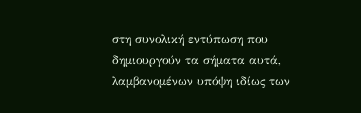στη συνολική εντύπωση που δημιουργούν τα σήματα αυτά, λαμβανομένων υπόψη ιδίως των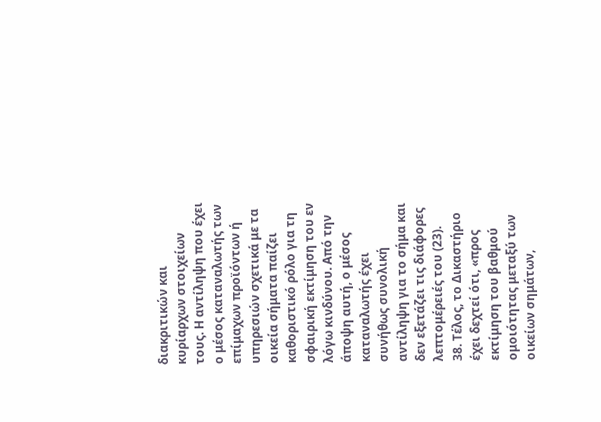διακριτικών και κυρίαρχων στοιχείων τους. Η αντίληψη που έχει ο μέσος καταναλωτής των επίμαχων προϊόντων ή υπηρεσιών σχετικά με τα οικεία σήματα παίζει καθοριστικό ρόλο για τη σφαιρική εκτίμηση του εν λόγω κινδύνου. Από την άποψη αυτή, ο μέσος καταναλωτής έχει συνήθως συνολική αντίληψη για το σήμα και δεν εξετάζει τις διάφορες λεπτομέρειές του (23).
38. Τέλος, το Δικαστήριο έχει δεχτεί ότι, «προς εκτίμηση του βαθμού ομοιότητας μεταξύ των οικείων σημάτων,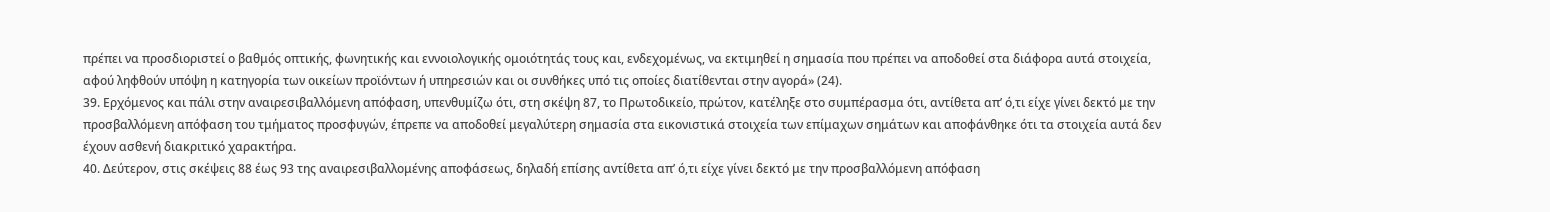πρέπει να προσδιοριστεί ο βαθμός οπτικής, φωνητικής και εννοιολογικής ομοιότητάς τους και, ενδεχομένως, να εκτιμηθεί η σημασία που πρέπει να αποδοθεί στα διάφορα αυτά στοιχεία, αφού ληφθούν υπόψη η κατηγορία των οικείων προϊόντων ή υπηρεσιών και οι συνθήκες υπό τις οποίες διατίθενται στην αγορά» (24).
39. Ερχόμενος και πάλι στην αναιρεσιβαλλόμενη απόφαση, υπενθυμίζω ότι, στη σκέψη 87, το Πρωτοδικείο, πρώτον, κατέληξε στο συμπέρασμα ότι, αντίθετα απ’ ό,τι είχε γίνει δεκτό με την προσβαλλόμενη απόφαση του τμήματος προσφυγών, έπρεπε να αποδοθεί μεγαλύτερη σημασία στα εικονιστικά στοιχεία των επίμαχων σημάτων και αποφάνθηκε ότι τα στοιχεία αυτά δεν έχουν ασθενή διακριτικό χαρακτήρα.
40. Δεύτερον, στις σκέψεις 88 έως 93 της αναιρεσιβαλλομένης αποφάσεως, δηλαδή επίσης αντίθετα απ’ ό,τι είχε γίνει δεκτό με την προσβαλλόμενη απόφαση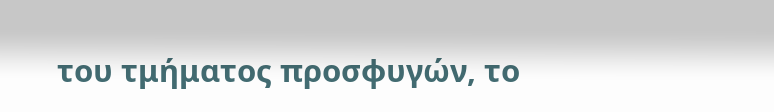του τμήματος προσφυγών, το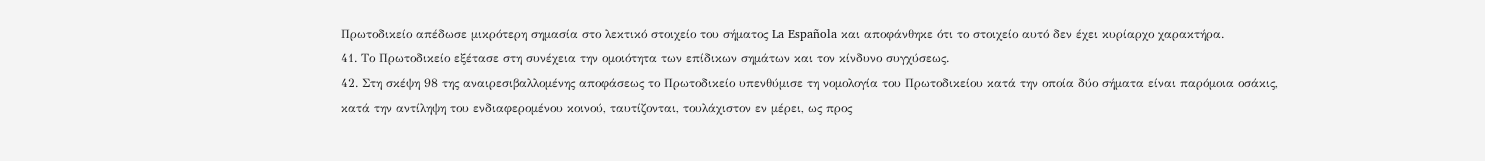Πρωτοδικείο απέδωσε μικρότερη σημασία στο λεκτικό στοιχείο του σήματος La Española και αποφάνθηκε ότι το στοιχείο αυτό δεν έχει κυρίαρχο χαρακτήρα.
41. Το Πρωτοδικείο εξέτασε στη συνέχεια την ομοιότητα των επίδικων σημάτων και τον κίνδυνο συγχύσεως.
42. Στη σκέψη 98 της αναιρεσιβαλλομένης αποφάσεως το Πρωτοδικείο υπενθύμισε τη νομολογία του Πρωτοδικείου κατά την οποία δύο σήματα είναι παρόμοια οσάκις, κατά την αντίληψη του ενδιαφερομένου κοινού, ταυτίζονται, τουλάχιστον εν μέρει, ως προς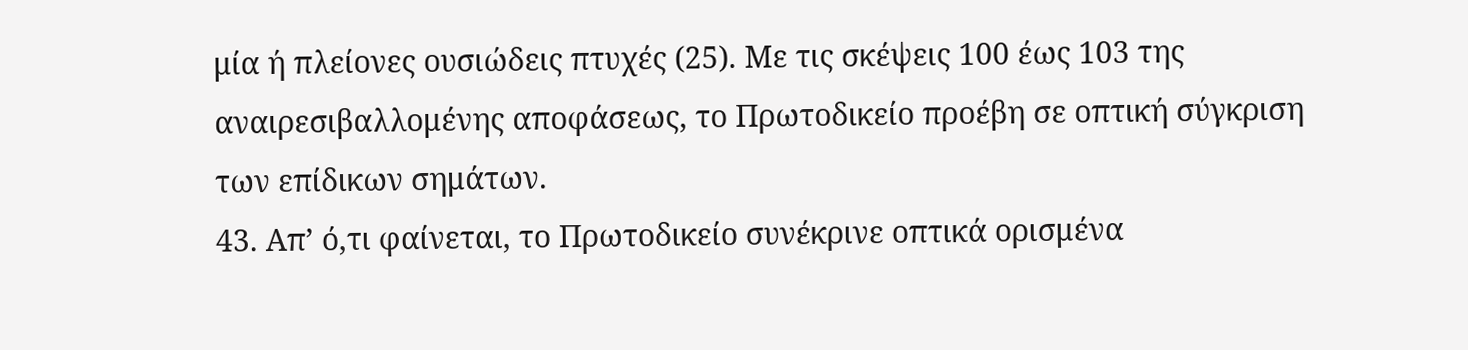μία ή πλείονες ουσιώδεις πτυχές (25). Με τις σκέψεις 100 έως 103 της αναιρεσιβαλλομένης αποφάσεως, το Πρωτοδικείο προέβη σε οπτική σύγκριση των επίδικων σημάτων.
43. Απ’ ό,τι φαίνεται, το Πρωτοδικείο συνέκρινε οπτικά ορισμένα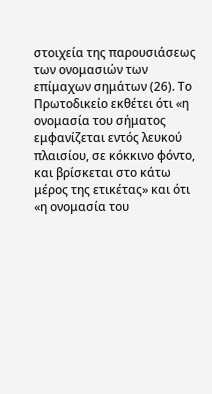στοιχεία της παρουσιάσεως των ονομασιών των επίμαχων σημάτων (26). Το Πρωτοδικείο εκθέτει ότι «η ονομασία του σήματος εμφανίζεται εντός λευκού πλαισίου, σε κόκκινο φόντο, και βρίσκεται στο κάτω μέρος της ετικέτας» και ότι «η ονομασία του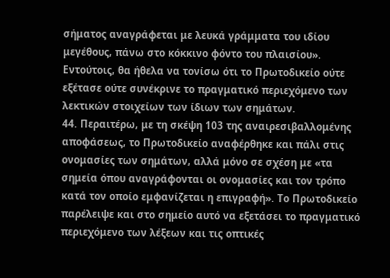σήματος αναγράφεται με λευκά γράμματα του ιδίου μεγέθους, πάνω στο κόκκινο φόντο του πλαισίου». Εντούτοις, θα ήθελα να τονίσω ότι το Πρωτοδικείο ούτε εξέτασε ούτε συνέκρινε το πραγματικό περιεχόμενο των λεκτικών στοιχείων των ίδιων των σημάτων.
44. Περαιτέρω, με τη σκέψη 103 της αναιρεσιβαλλομένης αποφάσεως, το Πρωτοδικείο αναφέρθηκε και πάλι στις ονομασίες των σημάτων, αλλά μόνο σε σχέση με «τα σημεία όπου αναγράφονται οι ονομασίες και τον τρόπο κατά τον οποίο εμφανίζεται η επιγραφή». Το Πρωτοδικείο παρέλειψε και στο σημείο αυτό να εξετάσει το πραγματικό περιεχόμενο των λέξεων και τις οπτικές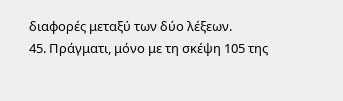διαφορές μεταξύ των δύο λέξεων.
45. Πράγματι, μόνο με τη σκέψη 105 της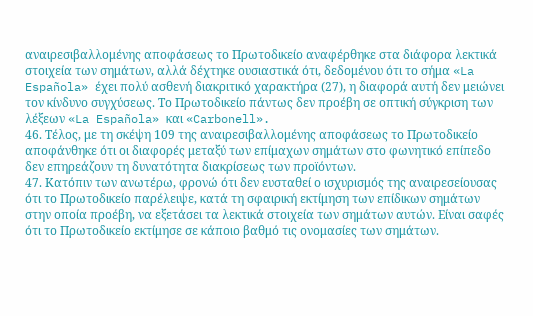αναιρεσιβαλλομένης αποφάσεως το Πρωτοδικείο αναφέρθηκε στα διάφορα λεκτικά στοιχεία των σημάτων, αλλά δέχτηκε ουσιαστικά ότι, δεδομένου ότι το σήμα «La Española» έχει πολύ ασθενή διακριτικό χαρακτήρα (27), η διαφορά αυτή δεν μειώνει τον κίνδυνο συγχύσεως. Το Πρωτοδικείο πάντως δεν προέβη σε οπτική σύγκριση των λέξεων «La Española» και «Carbonell».
46. Τέλος, με τη σκέψη 109 της αναιρεσιβαλλομένης αποφάσεως το Πρωτοδικείο αποφάνθηκε ότι οι διαφορές μεταξύ των επίμαχων σημάτων στο φωνητικό επίπεδο δεν επηρεάζουν τη δυνατότητα διακρίσεως των προϊόντων.
47. Κατόπιν των ανωτέρω, φρονώ ότι δεν ευσταθεί ο ισχυρισμός της αναιρεσείουσας ότι το Πρωτοδικείο παρέλειψε, κατά τη σφαιρική εκτίμηση των επίδικων σημάτων στην οποία προέβη, να εξετάσει τα λεκτικά στοιχεία των σημάτων αυτών. Είναι σαφές ότι το Πρωτοδικείο εκτίμησε σε κάποιο βαθμό τις ονομασίες των σημάτων.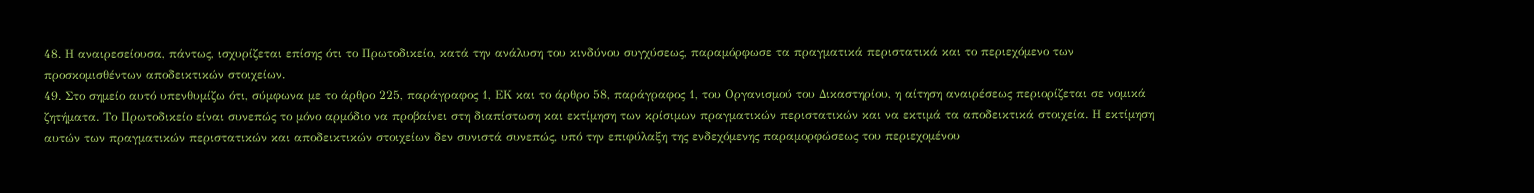48. Η αναιρεσείουσα, πάντως, ισχυρίζεται επίσης ότι το Πρωτοδικείο, κατά την ανάλυση του κινδύνου συγχύσεως, παραμόρφωσε τα πραγματικά περιστατικά και το περιεχόμενο των προσκομισθέντων αποδεικτικών στοιχείων.
49. Στο σημείο αυτό υπενθυμίζω ότι, σύμφωνα με το άρθρο 225, παράγραφος 1, ΕΚ και το άρθρο 58, παράγραφος 1, του Οργανισμού του Δικαστηρίου, η αίτηση αναιρέσεως περιορίζεται σε νομικά ζητήματα. Το Πρωτοδικείο είναι συνεπώς το μόνο αρμόδιο να προβαίνει στη διαπίστωση και εκτίμηση των κρίσιμων πραγματικών περιστατικών και να εκτιμά τα αποδεικτικά στοιχεία. Η εκτίμηση αυτών των πραγματικών περιστατικών και αποδεικτικών στοιχείων δεν συνιστά συνεπώς, υπό την επιφύλαξη της ενδεχόμενης παραμορφώσεως του περιεχομένου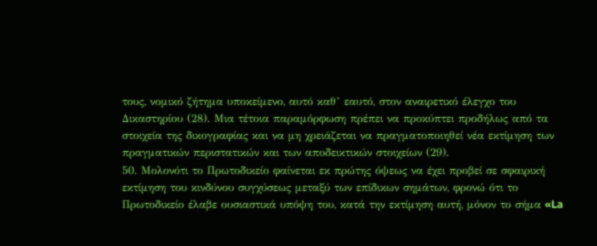τους, νομικό ζήτημα υποκείμενο, αυτό καθ’ εαυτό, στον αναιρετικό έλεγχο του Δικαστηρίου (28). Μια τέτοια παραμόρφωση πρέπει να προκύπτει προδήλως από τα στοιχεία της δικογραφίας και να μη χρειάζεται να πραγματοποιηθεί νέα εκτίμηση των πραγματικών περιστατικών και των αποδεικτικών στοιχείων (29).
50. Μολονότι το Πρωτοδικείο φαίνεται εκ πρώτης όψεως να έχει προβεί σε σφαιρική εκτίμηση του κινδύνου συγχύσεως μεταξύ των επίδικων σημάτων, φρονώ ότι το Πρωτοδικείο έλαβε ουσιαστικά υπόψη του, κατά την εκτίμηση αυτή, μόνον το σήμα «La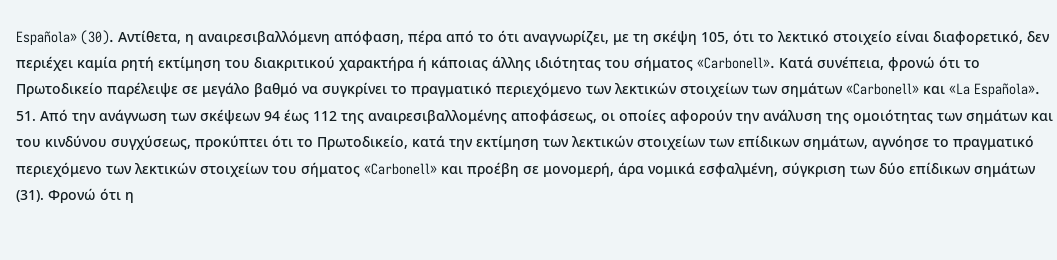Española» (30). Αντίθετα, η αναιρεσιβαλλόμενη απόφαση, πέρα από το ότι αναγνωρίζει, με τη σκέψη 105, ότι το λεκτικό στοιχείο είναι διαφορετικό, δεν περιέχει καμία ρητή εκτίμηση του διακριτικού χαρακτήρα ή κάποιας άλλης ιδιότητας του σήματος «Carbonell». Κατά συνέπεια, φρονώ ότι το Πρωτοδικείο παρέλειψε σε μεγάλο βαθμό να συγκρίνει το πραγματικό περιεχόμενο των λεκτικών στοιχείων των σημάτων «Carbonell» και «La Española».
51. Από την ανάγνωση των σκέψεων 94 έως 112 της αναιρεσιβαλλομένης αποφάσεως, οι οποίες αφορούν την ανάλυση της ομοιότητας των σημάτων και του κινδύνου συγχύσεως, προκύπτει ότι το Πρωτοδικείο, κατά την εκτίμηση των λεκτικών στοιχείων των επίδικων σημάτων, αγνόησε το πραγματικό περιεχόμενο των λεκτικών στοιχείων του σήματος «Carbonell» και προέβη σε μονομερή, άρα νομικά εσφαλμένη, σύγκριση των δύο επίδικων σημάτων (31). Φρονώ ότι η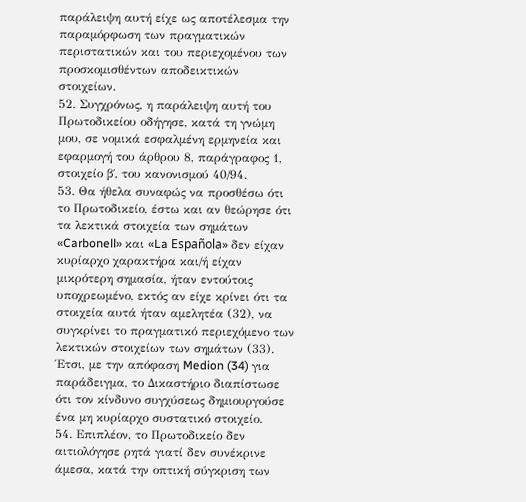παράλειψη αυτή είχε ως αποτέλεσμα την παραμόρφωση των πραγματικών περιστατικών και του περιεχομένου των προσκομισθέντων αποδεικτικών στοιχείων.
52. Συγχρόνως, η παράλειψη αυτή του Πρωτοδικείου οδήγησε, κατά τη γνώμη μου, σε νομικά εσφαλμένη ερμηνεία και εφαρμογή του άρθρου 8, παράγραφος 1, στοιχείο β΄, του κανονισμού 40/94.
53. Θα ήθελα συναφώς να προσθέσω ότι το Πρωτοδικείο, έστω και αν θεώρησε ότι τα λεκτικά στοιχεία των σημάτων «Carbonell» και «La Española» δεν είχαν κυρίαρχο χαρακτήρα και/ή είχαν μικρότερη σημασία, ήταν εντούτοις υποχρεωμένο, εκτός αν είχε κρίνει ότι τα στοιχεία αυτά ήταν αμελητέα (32), να συγκρίνει το πραγματικό περιεχόμενο των λεκτικών στοιχείων των σημάτων (33). Έτσι, με την απόφαση Medion (34) για παράδειγμα, το Δικαστήριο διαπίστωσε ότι τον κίνδυνο συγχύσεως δημιουργούσε ένα μη κυρίαρχο συστατικό στοιχείο.
54. Επιπλέον, το Πρωτοδικείο δεν αιτιολόγησε ρητά γιατί δεν συνέκρινε άμεσα, κατά την οπτική σύγκριση των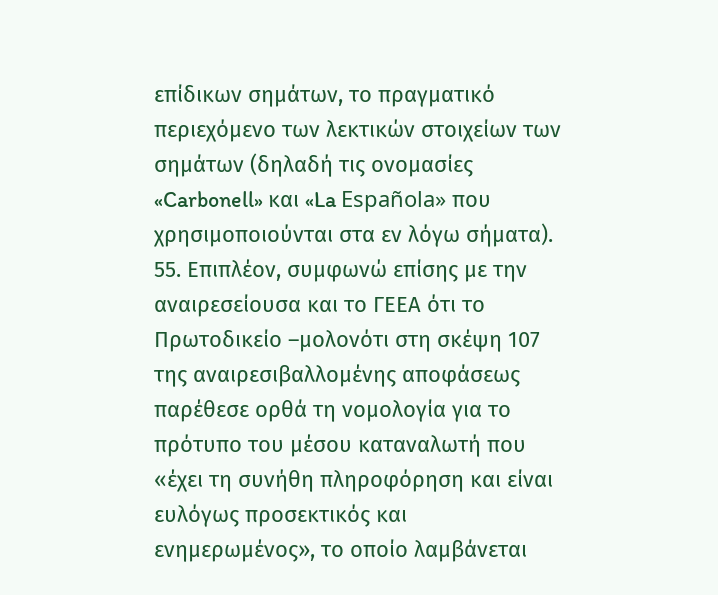επίδικων σημάτων, το πραγματικό περιεχόμενο των λεκτικών στοιχείων των σημάτων (δηλαδή τις ονομασίες «Carbonell» και «La Española» που χρησιμοποιούνται στα εν λόγω σήματα).
55. Επιπλέον, συμφωνώ επίσης με την αναιρεσείουσα και το ΓΕΕΑ ότι το Πρωτοδικείο –μολονότι στη σκέψη 107 της αναιρεσιβαλλομένης αποφάσεως παρέθεσε ορθά τη νομολογία για το πρότυπο του μέσου καταναλωτή που «έχει τη συνήθη πληροφόρηση και είναι ευλόγως προσεκτικός και ενημερωμένος», το οποίο λαμβάνεται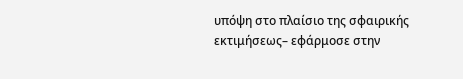υπόψη στο πλαίσιο της σφαιρικής εκτιμήσεως– εφάρμοσε στην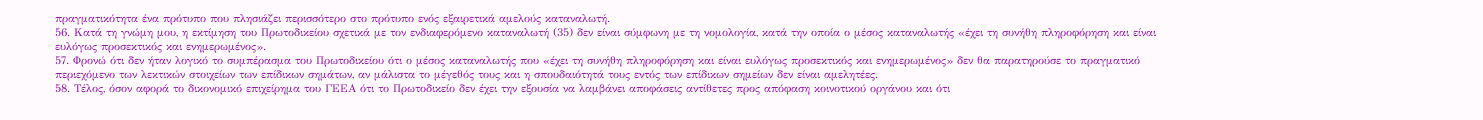πραγματικότητα ένα πρότυπο που πλησιάζει περισσότερο στο πρότυπο ενός εξαιρετικά αμελούς καταναλωτή.
56. Κατά τη γνώμη μου, η εκτίμηση του Πρωτοδικείου σχετικά με τον ενδιαφερόμενο καταναλωτή (35) δεν είναι σύμφωνη με τη νομολογία, κατά την οποία ο μέσος καταναλωτής «έχει τη συνήθη πληροφόρηση και είναι ευλόγως προσεκτικός και ενημερωμένος».
57. Φρονώ ότι δεν ήταν λογικό το συμπέρασμα του Πρωτοδικείου ότι ο μέσος καταναλωτής που «έχει τη συνήθη πληροφόρηση και είναι ευλόγως προσεκτικός και ενημερωμένος» δεν θα παρατηρούσε το πραγματικό περιεχόμενο των λεκτικών στοιχείων των επίδικων σημάτων, αν μάλιστα το μέγεθός τους και η σπουδαιότητά τους εντός των επίδικων σημείων δεν είναι αμελητέες.
58. Τέλος, όσον αφορά το δικονομικό επιχείρημα του ΓΕΕΑ ότι το Πρωτοδικείο δεν έχει την εξουσία να λαμβάνει αποφάσεις αντίθετες προς απόφαση κοινοτικού οργάνου και ότι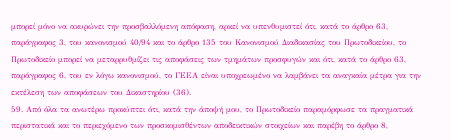μπορεί μόνο να ακυρώνει την προσβαλλόμενη απόφαση, αρκεί να υπενθυμιστεί ότι, κατά το άρθρο 63, παράγραφος 3, του κανονισμού 40/94 και το άρθρο 135 του Κανονισμού Διαδικασίας του Πρωτοδικείου, το Πρωτοδικείο μπορεί να μεταρρυθμίζει τις αποφάσεις των τμημάτων προσφυγών και ότι, κατά το άρθρο 63, παράγραφος 6, του εν λόγω κανονισμού, το ΓΕΕΑ είναι υποχρεωμένο να λαμβάνει τα αναγκαία μέτρα για την εκτέλεση των αποφάσεων του Δικαστηρίου (36).
59. Από όλα τα ανωτέρω προκύπτει ότι, κατά την άποψή μου, το Πρωτοδικείο παραμόρφωσε τα πραγματικά περιστατικά και το περιεχόμενο των προσκομισθέντων αποδεικτικών στοιχείων και παρέβη το άρθρο 8,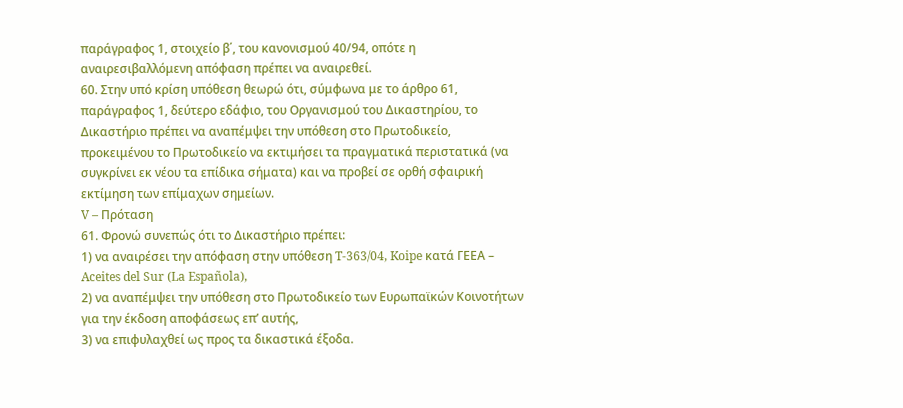παράγραφος 1, στοιχείο β΄, του κανονισμού 40/94, οπότε η αναιρεσιβαλλόμενη απόφαση πρέπει να αναιρεθεί.
60. Στην υπό κρίση υπόθεση θεωρώ ότι, σύμφωνα με το άρθρο 61, παράγραφος 1, δεύτερο εδάφιο, του Οργανισμού του Δικαστηρίου, το Δικαστήριο πρέπει να αναπέμψει την υπόθεση στο Πρωτοδικείο, προκειμένου το Πρωτοδικείο να εκτιμήσει τα πραγματικά περιστατικά (να συγκρίνει εκ νέου τα επίδικα σήματα) και να προβεί σε ορθή σφαιρική εκτίμηση των επίμαχων σημείων.
V – Πρόταση
61. Φρονώ συνεπώς ότι το Δικαστήριο πρέπει:
1) να αναιρέσει την απόφαση στην υπόθεση T-363/04, Koipe κατά ΓΕΕΑ – Aceites del Sur (La Española),
2) να αναπέμψει την υπόθεση στο Πρωτοδικείο των Ευρωπαϊκών Κοινοτήτων για την έκδοση αποφάσεως επ’ αυτής,
3) να επιφυλαχθεί ως προς τα δικαστικά έξοδα.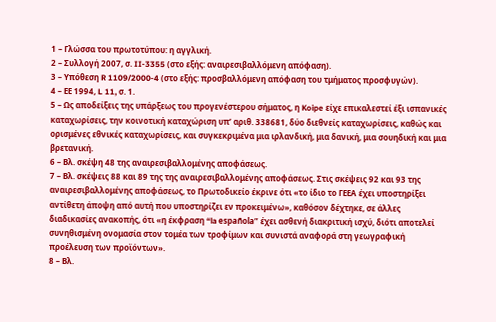1 – Γλώσσα του πρωτοτύπου: η αγγλική.
2 – Συλλογή 2007, σ. II‑3355 (στο εξής: αναιρεσιβαλλόμενη απόφαση).
3 – Υπόθεση R 1109/2000‑4 (στο εξής: προσβαλλόμενη απόφαση του τμήματος προσφυγών).
4 – ΕΕ 1994, L 11, σ. 1.
5 – Ως αποδείξεις της υπάρξεως του προγενέστερου σήματος, η Koipe είχε επικαλεστεί έξι ισπανικές καταχωρίσεις, την κοινοτική καταχώριση υπ’ αριθ. 338681, δύο διεθνείς καταχωρίσεις, καθώς και ορισμένες εθνικές καταχωρίσεις, και συγκεκριμένα μια ιρλανδική, μια δανική, μια σουηδική και μια βρετανική.
6 – Βλ. σκέψη 48 της αναιρεσιβαλλομένης αποφάσεως.
7 – Βλ. σκέψεις 88 και 89 της της αναιρεσιβαλλομένης αποφάσεως. Στις σκέψεις 92 και 93 της αναιρεσιβαλλομένης αποφάσεως, το Πρωτοδικείο έκρινε ότι «το ίδιο το ΓΕΕΑ έχει υποστηρίξει αντίθετη άποψη από αυτή που υποστηρίζει εν προκειμένω», καθόσον δέχτηκε, σε άλλες διαδικασίες ανακοπής, ότι «η έκφραση “la española” έχει ασθενή διακριτική ισχύ, διότι αποτελεί συνηθισμένη ονομασία στον τομέα των τροφίμων και συνιστά αναφορά στη γεωγραφική προέλευση των προϊόντων».
8 – Βλ.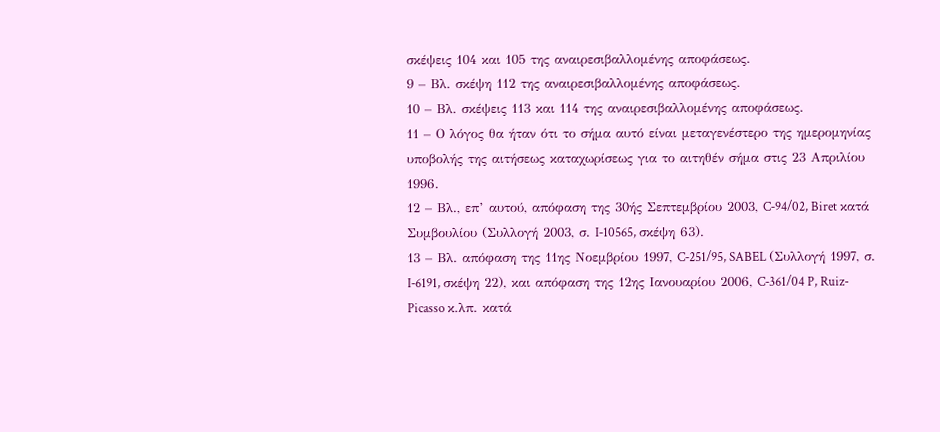σκέψεις 104 και 105 της αναιρεσιβαλλομένης αποφάσεως.
9 – Βλ. σκέψη 112 της αναιρεσιβαλλομένης αποφάσεως.
10 – Βλ. σκέψεις 113 και 114 της αναιρεσιβαλλομένης αποφάσεως.
11 – Ο λόγος θα ήταν ότι το σήμα αυτό είναι μεταγενέστερο της ημερομηνίας υποβολής της αιτήσεως καταχωρίσεως για το αιτηθέν σήμα στις 23 Απριλίου 1996.
12 – Βλ., επ’ αυτού, απόφαση της 30ής Σεπτεμβρίου 2003, C‑94/02, Biret κατά Συμβουλίου (Συλλογή 2003, σ. I‑10565, σκέψη 63).
13 – Βλ. απόφαση της 11ης Νοεμβρίου 1997, C‑251/95, SABEL (Συλλογή 1997, σ. I‑6191, σκέψη 22), και απόφαση της 12ης Ιανουαρίου 2006, C‑361/04 P, Ruiz-Picasso κ.λπ. κατά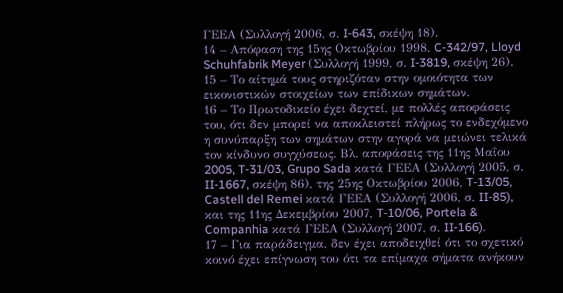ΓΕΕΑ (Συλλογή 2006, σ. I‑643, σκέψη 18).
14 – Απόφαση της 15ης Οκτωβρίου 1998, C‑342/97, Lloyd Schuhfabrik Meyer (Συλλογή 1999, σ. I‑3819, σκέψη 26).
15 – Το αίτημά τους στηριζόταν στην ομοιότητα των εικονιστικών στοιχείων των επίδικων σημάτων.
16 – Το Πρωτοδικείο έχει δεχτεί, με πολλές αποφάσεις του, ότι δεν μπορεί να αποκλειστεί πλήρως το ενδεχόμενο η συνύπαρξη των σημάτων στην αγορά να μειώνει τελικά τον κίνδυνο συγχύσεως. Βλ. αποφάσεις της 11ης Μαΐου 2005, T‑31/03, Grupo Sada κατά ΓΕΕΑ (Συλλογή 2005, σ. II‑1667, σκέψη 86), της 25ης Οκτωβρίου 2006, T‑13/05, Castell del Remei κατά ΓΕΕΑ (Συλλογή 2006, σ. II‑85), και της 11ης Δεκεμβρίου 2007, T‑10/06, Portela & Companhia κατά ΓΕΕΑ (Συλλογή 2007, σ. II‑166).
17 – Για παράδειγμα, δεν έχει αποδειχθεί ότι το σχετικό κοινό έχει επίγνωση του ότι τα επίμαχα σήματα ανήκουν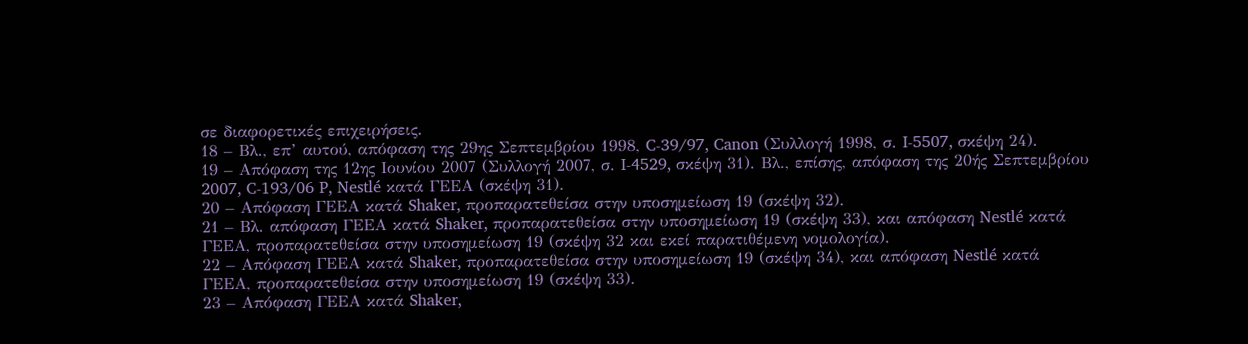σε διαφορετικές επιχειρήσεις.
18 – Βλ., επ’ αυτού, απόφαση της 29ης Σεπτεμβρίου 1998, C‑39/97, Canon (Συλλογή 1998, σ. I‑5507, σκέψη 24).
19 – Απόφαση της 12ης Ιουνίου 2007 (Συλλογή 2007, σ. I‑4529, σκέψη 31). Βλ., επίσης, απόφαση της 20ής Σεπτεμβρίου 2007, C‑193/06 P, Nestlé κατά ΓΕΕΑ (σκέψη 31).
20 – Απόφαση ΓΕΕΑ κατά Shaker, προπαρατεθείσα στην υποσημείωση 19 (σκέψη 32).
21 – Βλ. απόφαση ΓΕΕΑ κατά Shaker, προπαρατεθείσα στην υποσημείωση 19 (σκέψη 33), και απόφαση Nestlé κατά ΓΕΕΑ, προπαρατεθείσα στην υποσημείωση 19 (σκέψη 32 και εκεί παρατιθέμενη νομολογία).
22 – Απόφαση ΓΕΕΑ κατά Shaker, προπαρατεθείσα στην υποσημείωση 19 (σκέψη 34), και απόφαση Nestlé κατά ΓΕΕΑ, προπαρατεθείσα στην υποσημείωση 19 (σκέψη 33).
23 – Απόφαση ΓΕΕΑ κατά Shaker,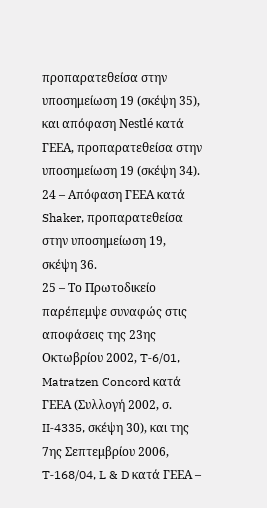προπαρατεθείσα στην υποσημείωση 19 (σκέψη 35), και απόφαση Nestlé κατά ΓΕΕΑ, προπαρατεθείσα στην υποσημείωση 19 (σκέψη 34).
24 – Απόφαση ΓΕΕΑ κατά Shaker, προπαρατεθείσα στην υποσημείωση 19, σκέψη 36.
25 – Το Πρωτοδικείο παρέπεμψε συναφώς στις αποφάσεις της 23ης Οκτωβρίου 2002, T‑6/01, Matratzen Concord κατά ΓΕΕΑ (Συλλογή 2002, σ. II‑4335, σκέψη 30), και της 7ης Σεπτεμβρίου 2006, T‑168/04, L & D κατά ΓΕΕΑ –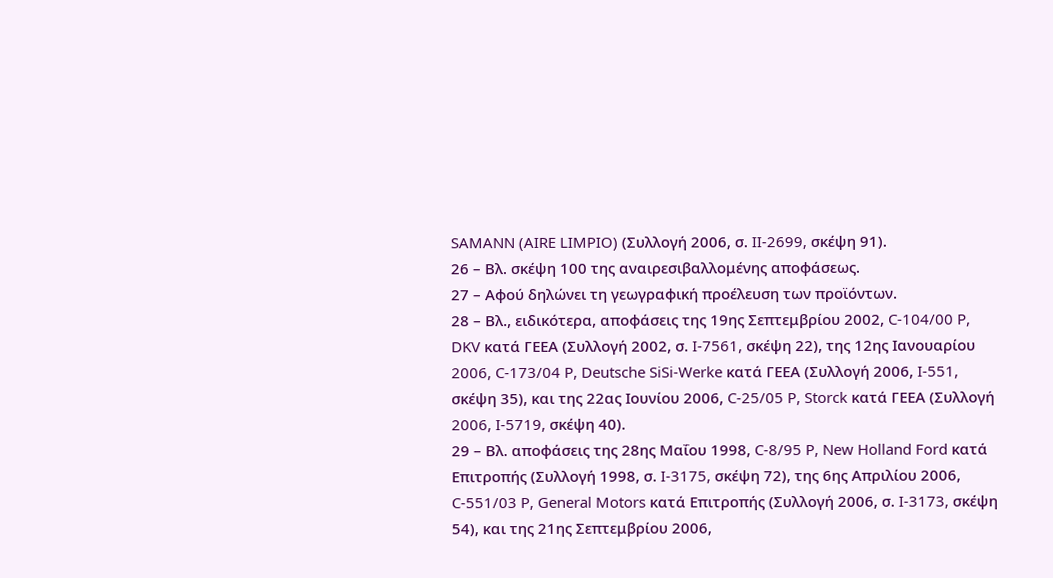SAMANN (AIRE LIMPIO) (Συλλογή 2006, σ. II‑2699, σκέψη 91).
26 – Βλ. σκέψη 100 της αναιρεσιβαλλομένης αποφάσεως.
27 – Αφού δηλώνει τη γεωγραφική προέλευση των προϊόντων.
28 – Βλ., ειδικότερα, αποφάσεις της 19ης Σεπτεμβρίου 2002, C‑104/00 P, DKV κατά ΓΕΕΑ (Συλλογή 2002, σ. I‑7561, σκέψη 22), της 12ης Ιανουαρίου 2006, C‑173/04 P, Deutsche SiSi-Werke κατά ΓΕΕΑ (Συλλογή 2006, I‑551, σκέψη 35), και της 22ας Ιουνίου 2006, C‑25/05 P, Storck κατά ΓΕΕΑ (Συλλογή 2006, I‑5719, σκέψη 40).
29 – Βλ. αποφάσεις της 28ης Μαΐου 1998, C‑8/95 P, New Holland Ford κατά Επιτροπής (Συλλογή 1998, σ. I‑3175, σκέψη 72), της 6ης Απριλίου 2006, C‑551/03 P, General Motors κατά Επιτροπής (Συλλογή 2006, σ. I‑3173, σκέψη 54), και της 21ης Σεπτεμβρίου 2006,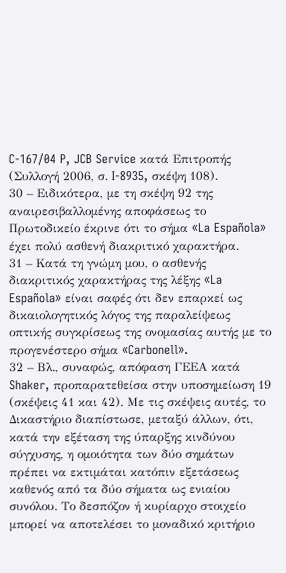C‑167/04 P, JCB Service κατά Επιτροπής (Συλλογή 2006, σ. I‑8935, σκέψη 108).
30 – Ειδικότερα, με τη σκέψη 92 της αναιρεσιβαλλομένης αποφάσεως το Πρωτοδικείο έκρινε ότι το σήμα «La Española» έχει πολύ ασθενή διακριτικό χαρακτήρα.
31 – Κατά τη γνώμη μου, ο ασθενής διακριτικός χαρακτήρας της λέξης «La Española» είναι σαφές ότι δεν επαρκεί ως δικαιολογητικός λόγος της παραλείψεως οπτικής συγκρίσεως της ονομασίας αυτής με το προγενέστερο σήμα «Carbonell».
32 – Βλ., συναφώς, απόφαση ΓΕΕΑ κατά Shaker, προπαρατεθείσα στην υποσημείωση 19 (σκέψεις 41 και 42). Με τις σκέψεις αυτές, το Δικαστήριο διαπίστωσε, μεταξύ άλλων, ότι, κατά την εξέταση της ύπαρξης κινδύνου σύγχυσης, η ομοιότητα των δύο σημάτων πρέπει να εκτιμάται κατόπιν εξετάσεως καθενός από τα δύο σήματα ως ενιαίου συνόλου. Το δεσπόζον ή κυρίαρχο στοιχείο μπορεί να αποτελέσει το μοναδικό κριτήριο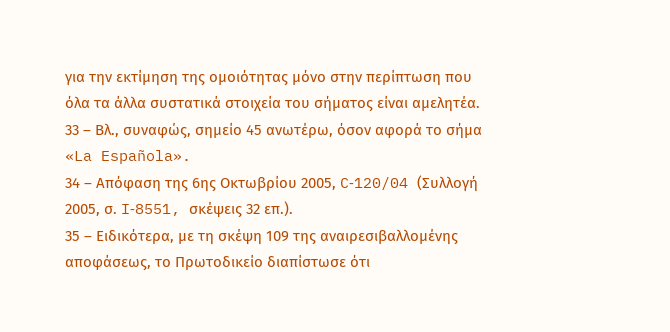για την εκτίμηση της ομοιότητας μόνο στην περίπτωση που όλα τα άλλα συστατικά στοιχεία του σήματος είναι αμελητέα.
33 – Βλ., συναφώς, σημείο 45 ανωτέρω, όσον αφορά το σήμα «La Española».
34 – Απόφαση της 6ης Οκτωβρίου 2005, C‑120/04 (Συλλογή 2005, σ. I‑8551, σκέψεις 32 επ.).
35 – Ειδικότερα, με τη σκέψη 109 της αναιρεσιβαλλομένης αποφάσεως, το Πρωτοδικείο διαπίστωσε ότι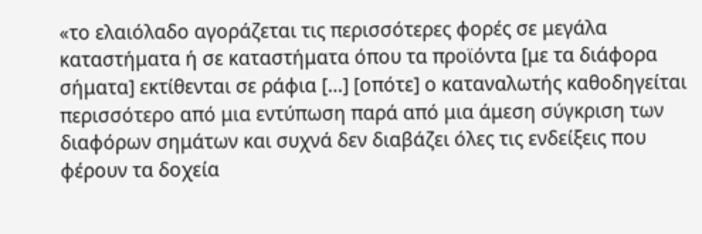«το ελαιόλαδο αγοράζεται τις περισσότερες φορές σε μεγάλα καταστήματα ή σε καταστήματα όπου τα προϊόντα [με τα διάφορα σήματα] εκτίθενται σε ράφια […] [οπότε] ο καταναλωτής καθοδηγείται περισσότερο από μια εντύπωση παρά από μια άμεση σύγκριση των διαφόρων σημάτων και συχνά δεν διαβάζει όλες τις ενδείξεις που φέρουν τα δοχεία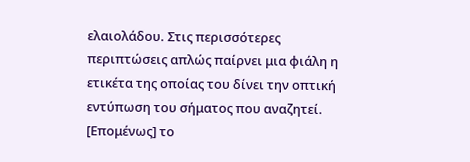ελαιολάδου. Στις περισσότερες περιπτώσεις απλώς παίρνει μια φιάλη η ετικέτα της οποίας του δίνει την οπτική εντύπωση του σήματος που αναζητεί. [Επομένως] το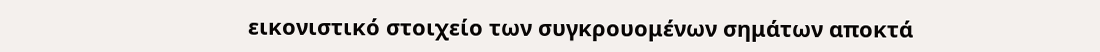εικονιστικό στοιχείο των συγκρουομένων σημάτων αποκτά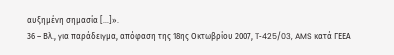αυξημένη σημασία […]».
36 – Βλ., για παράδειγμα, απόφαση της 18ης Οκτωβρίου 2007, T‑425/03, AMS κατά ΓΕΕΑ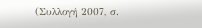(Συλλογή 2007, σ.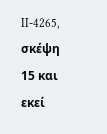II‑4265, σκέψη 15 και εκεί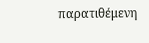παρατιθέμενη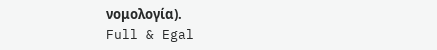νομολογία).
Full & Egal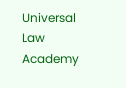Universal Law Academy